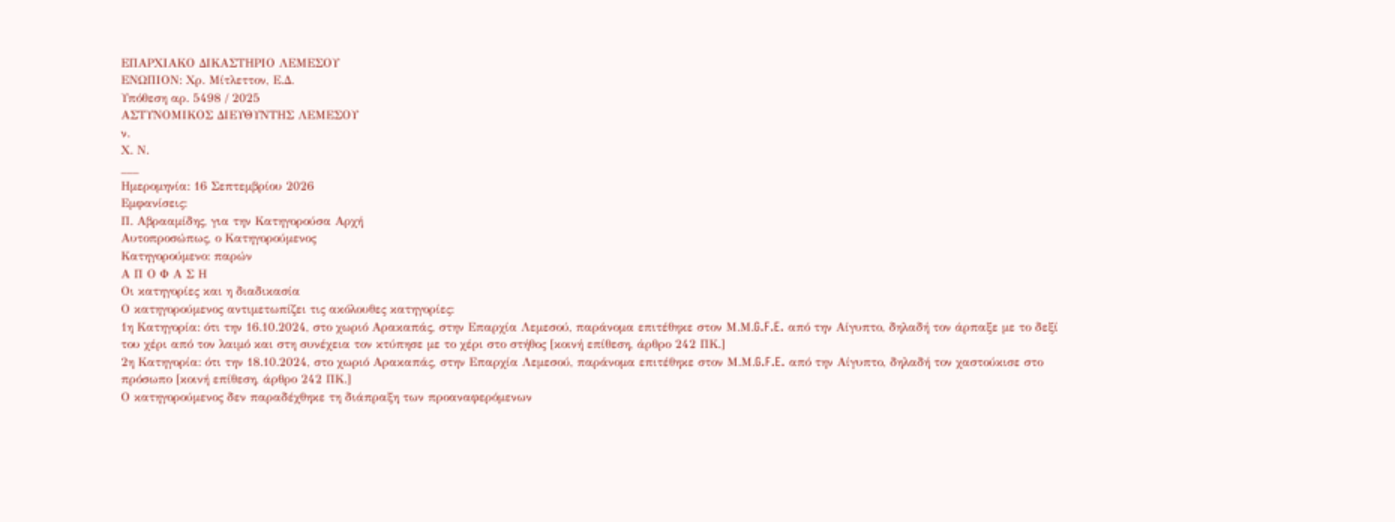ΕΠΑΡΧΙΑΚΟ ΔΙΚΑΣΤΗΡΙΟ ΛΕΜΕΣΟΥ
ΕΝΩΠΙΟΝ: Χρ. Μίτλεττον, Ε.Δ.
Υπόθεση αρ. 5498 / 2025
ΑΣΤΥΝΟΜΙΚΟΣ ΔΙΕΥΘΥΝΤΗΣ ΛΕΜΕΣΟΥ
ν.
Χ. Ν.
___
Ημερομηνία: 16 Σεπτεμβρίου 2026
Εμφανίσεις:
Π. Αβρααμίδης, για την Κατηγορούσα Αρχή
Αυτοπροσώπως, ο Κατηγορούμενος
Κατηγορούμενο: παρών
Α Π Ο Φ Α Σ Η
Οι κατηγορίες και η διαδικασία
Ο κατηγορούμενος αντιμετωπίζει τις ακόλουθες κατηγορίες:
1η Κατηγορία: ότι την 16.10.2024, στο χωριό Αρακαπάς, στην Επαρχία Λεμεσού, παράνομα επιτέθηκε στον Μ.Μ.G.F.E. από την Αίγυπτο, δηλαδή τον άρπαξε με το δεξί του χέρι από τον λαιμό και στη συνέχεια τον κτύπησε με το χέρι στο στήθος [κοινή επίθεση, άρθρο 242 ΠΚ.]
2η Κατηγορία: ότι την 18.10.2024, στο χωριό Αρακαπάς, στην Επαρχία Λεμεσού, παράνομα επιτέθηκε στον Μ.Μ.G.F.E. από την Αίγυπτο, δηλαδή τον χαστούκισε στο πρόσωπο [κοινή επίθεση, άρθρο 242 ΠΚ.]
Ο κατηγορούμενος δεν παραδέχθηκε τη διάπραξη των προαναφερόμενων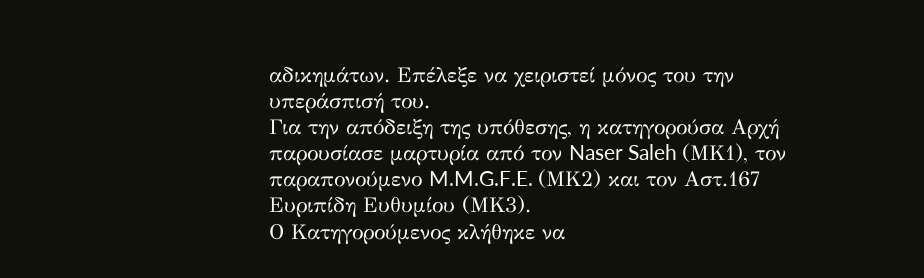αδικημάτων. Επέλεξε να χειριστεί μόνος του την υπεράσπισή του.
Για την απόδειξη της υπόθεσης, η κατηγορούσα Αρχή παρουσίασε μαρτυρία από τον Naser Saleh (ΜΚ1), τον παραπονούμενο M.M.G.F.E. (ΜΚ2) και τον Αστ.167 Ευριπίδη Ευθυμίου (ΜΚ3).
Ο Κατηγορούμενος κλήθηκε να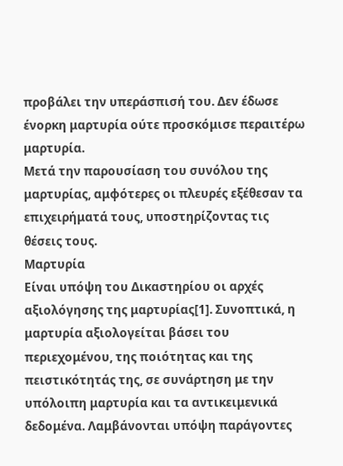προβάλει την υπεράσπισή του. Δεν έδωσε ένορκη μαρτυρία ούτε προσκόμισε περαιτέρω μαρτυρία.
Μετά την παρουσίαση του συνόλου της μαρτυρίας, αμφότερες οι πλευρές εξέθεσαν τα επιχειρήματά τους, υποστηρίζοντας τις θέσεις τους.
Μαρτυρία
Είναι υπόψη του Δικαστηρίου οι αρχές αξιολόγησης της μαρτυρίας[1]. Συνοπτικά, η μαρτυρία αξιολογείται βάσει του περιεχομένου, της ποιότητας και της πειστικότητάς της, σε συνάρτηση με την υπόλοιπη μαρτυρία και τα αντικειμενικά δεδομένα. Λαμβάνονται υπόψη παράγοντες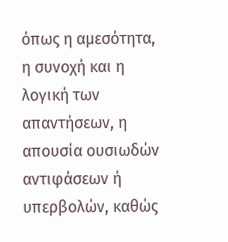όπως η αμεσότητα, η συνοχή και η λογική των απαντήσεων, η απουσία ουσιωδών αντιφάσεων ή υπερβολών, καθώς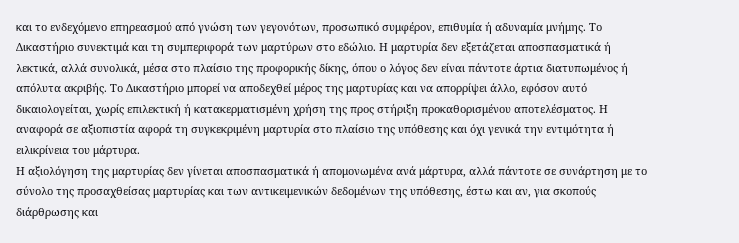και το ενδεχόμενο επηρεασμού από γνώση των γεγονότων, προσωπικό συμφέρον, επιθυμία ή αδυναμία μνήμης. Το Δικαστήριο συνεκτιμά και τη συμπεριφορά των μαρτύρων στο εδώλιο. Η μαρτυρία δεν εξετάζεται αποσπασματικά ή λεκτικά, αλλά συνολικά, μέσα στο πλαίσιο της προφορικής δίκης, όπου ο λόγος δεν είναι πάντοτε άρτια διατυπωμένος ή απόλυτα ακριβής. Το Δικαστήριο μπορεί να αποδεχθεί μέρος της μαρτυρίας και να απορρίψει άλλο, εφόσον αυτό δικαιολογείται, χωρίς επιλεκτική ή κατακερματισμένη χρήση της προς στήριξη προκαθορισμένου αποτελέσματος. Η αναφορά σε αξιοπιστία αφορά τη συγκεκριμένη μαρτυρία στο πλαίσιο της υπόθεσης και όχι γενικά την εντιμότητα ή ειλικρίνεια του μάρτυρα.
Η αξιολόγηση της μαρτυρίας δεν γίνεται αποσπασματικά ή απομονωμένα ανά μάρτυρα, αλλά πάντοτε σε συνάρτηση με το σύνολο της προσαχθείσας μαρτυρίας και των αντικειμενικών δεδομένων της υπόθεσης, έστω και αν, για σκοπούς διάρθρωσης και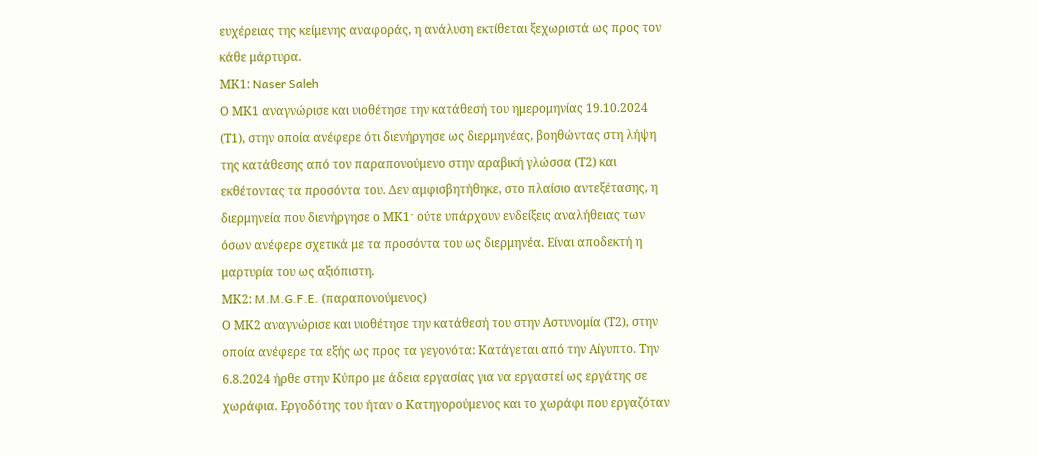ευχέρειας της κείμενης αναφοράς, η ανάλυση εκτίθεται ξεχωριστά ως προς τον κάθε μάρτυρα.
ΜΚ1: Naser Saleh
Ο ΜΚ1 αναγνώρισε και υιοθέτησε την κατάθεσή του ημερομηνίας 19.10.2024 (Τ1), στην οποία ανέφερε ότι διενήργησε ως διερμηνέας, βοηθώντας στη λήψη της κατάθεσης από τον παραπονούμενο στην αραβική γλώσσα (Τ2) και εκθέτοντας τα προσόντα του. Δεν αμφισβητήθηκε, στο πλαίσιο αντεξέτασης, η διερμηνεία που διενήργησε ο ΜΚ1ˑ ούτε υπάρχουν ενδείξεις αναλήθειας των όσων ανέφερε σχετικά με τα προσόντα του ως διερμηνέα. Είναι αποδεκτή η μαρτυρία του ως αξιόπιστη.
ΜΚ2: M.M.G.F.E. (παραπονούμενος)
Ο ΜΚ2 αναγνώρισε και υιοθέτησε την κατάθεσή του στην Αστυνομία (Τ2), στην οποία ανέφερε τα εξής ως προς τα γεγονότα: Κατάγεται από την Αίγυπτο. Την 6.8.2024 ήρθε στην Κύπρο με άδεια εργασίας για να εργαστεί ως εργάτης σε χωράφια. Εργοδότης του ήταν ο Κατηγορούμενος και το χωράφι που εργαζόταν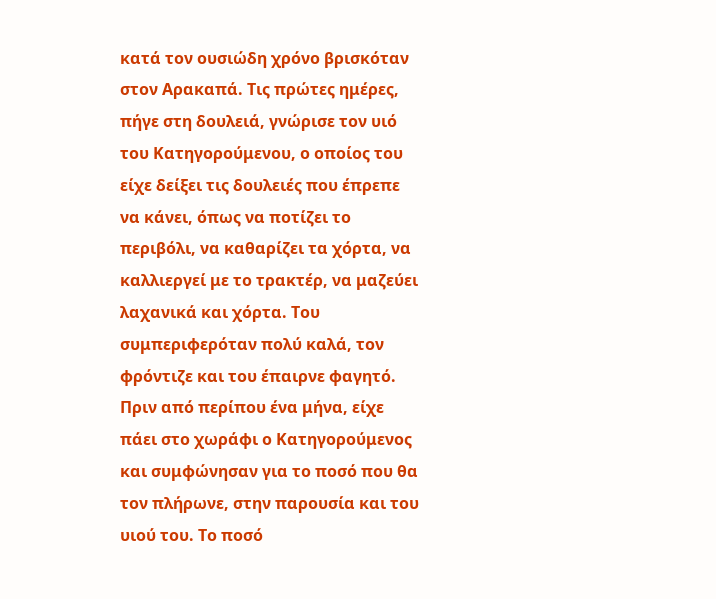κατά τον ουσιώδη χρόνο βρισκόταν στον Αρακαπά. Τις πρώτες ημέρες, πήγε στη δουλειά, γνώρισε τον υιό του Κατηγορούμενου, ο οποίος του είχε δείξει τις δουλειές που έπρεπε να κάνει, όπως να ποτίζει το περιβόλι, να καθαρίζει τα χόρτα, να καλλιεργεί με το τρακτέρ, να μαζεύει λαχανικά και χόρτα. Του συμπεριφερόταν πολύ καλά, τον φρόντιζε και του έπαιρνε φαγητό. Πριν από περίπου ένα μήνα, είχε πάει στο χωράφι ο Κατηγορούμενος και συμφώνησαν για το ποσό που θα τον πλήρωνε, στην παρουσία και του υιού του. Το ποσό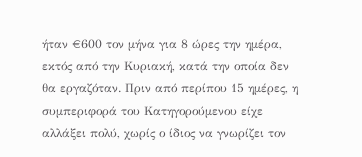ήταν €600 τον μήνα για 8 ώρες την ημέρα, εκτός από την Κυριακή, κατά την οποία δεν θα εργαζόταν. Πριν από περίπου 15 ημέρες, η συμπεριφορά του Κατηγορούμενου είχε αλλάξει πολύ, χωρίς ο ίδιος να γνωρίζει τον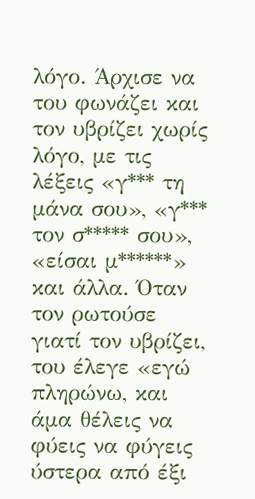λόγο. Άρχισε να του φωνάζει και τον υβρίζει χωρίς λόγο, με τις λέξεις «γ*** τη μάνα σου», «γ*** τον σ***** σου», «είσαι μ******» και άλλα. Όταν τον ρωτούσε γιατί τον υβρίζει, του έλεγε «εγώ πληρώνω, και άμα θέλεις να φύεις να φύγεις ύστερα από έξι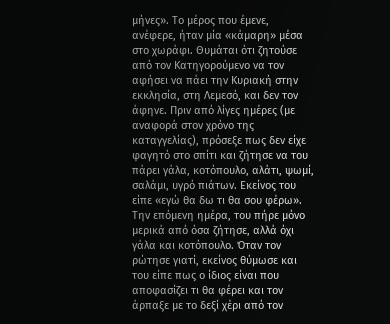μήνες». Το μέρος που έμενε, ανέφερε, ήταν μία «κάμαρη» μέσα στο χωράφι. Θυμάται ότι ζητούσε από τον Κατηγορούμενο να τον αφήσει να πάει την Κυριακή στην εκκλησία, στη Λεμεσό, και δεν τον άφηνε. Πριν από λίγες ημέρες (με αναφορά στον χρόνο της καταγγελίας), πρόσεξε πως δεν είχε φαγητό στο σπίτι και ζήτησε να του πάρει γάλα, κοτόπουλο, αλάτι, ψωμί, σαλάμι, υγρό πιάτων. Εκείνος του είπε «εγώ θα δω τι θα σου φέρω». Την επόμενη ημέρα, του πήρε μόνο μερικά από όσα ζήτησε, αλλά όχι γάλα και κοτόπουλο. Όταν τον ρώτησε γιατί, εκείνος θύμωσε και του είπε πως ο ίδιος είναι που αποφασίζει τι θα φέρει και τον άρπαξε με το δεξί χέρι από τον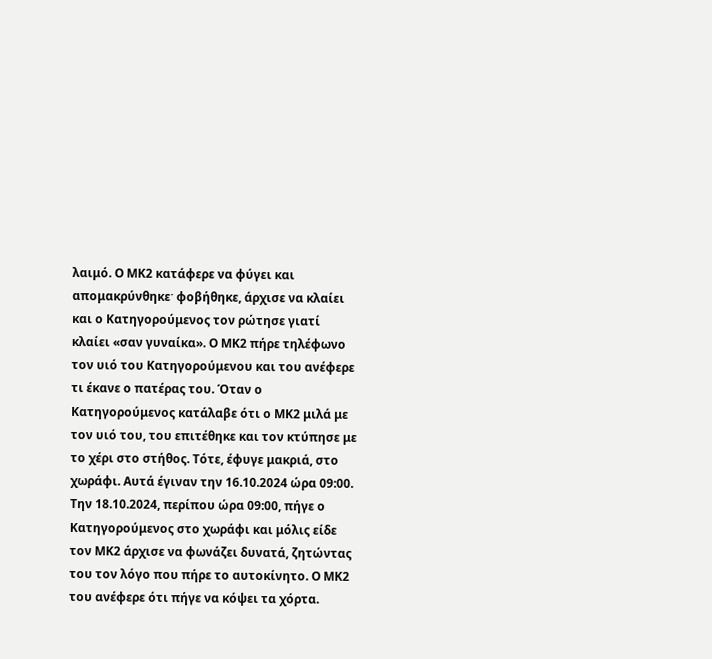λαιμό. Ο ΜΚ2 κατάφερε να φύγει και απομακρύνθηκεˑ φοβήθηκε, άρχισε να κλαίει και ο Κατηγορούμενος τον ρώτησε γιατί κλαίει «σαν γυναίκα». Ο ΜΚ2 πήρε τηλέφωνο τον υιό του Κατηγορούμενου και του ανέφερε τι έκανε ο πατέρας του. Όταν ο Κατηγορούμενος κατάλαβε ότι ο ΜΚ2 μιλά με τον υιό του, του επιτέθηκε και τον κτύπησε με το χέρι στο στήθος. Τότε, έφυγε μακριά, στο χωράφι. Αυτά έγιναν την 16.10.2024 ώρα 09:00. Την 18.10.2024, περίπου ώρα 09:00, πήγε ο Κατηγορούμενος στο χωράφι και μόλις είδε τον ΜΚ2 άρχισε να φωνάζει δυνατά, ζητώντας του τον λόγο που πήρε το αυτοκίνητο. Ο ΜΚ2 του ανέφερε ότι πήγε να κόψει τα χόρτα.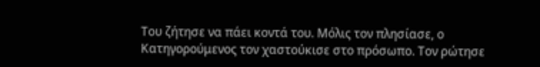Του ζήτησε να πάει κοντά του. Μόλις τον πλησίασε, ο Κατηγορούμενος τον χαστούκισε στο πρόσωπο. Τον ρώτησε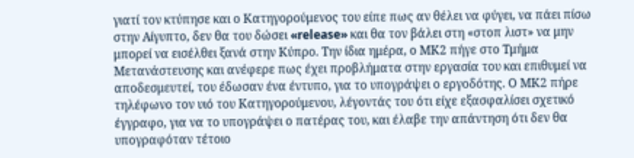γιατί τον κτύπησε και ο Κατηγορούμενος του είπε πως αν θέλει να φύγει, να πάει πίσω στην Αίγυπτο, δεν θα του δώσει «release» και θα τον βάλει στη «στοπ λιστ» να μην μπορεί να εισέλθει ξανά στην Κύπρο. Την ίδια ημέρα, ο ΜΚ2 πήγε στο Τμήμα Μετανάστευσης και ανέφερε πως έχει προβλήματα στην εργασία του και επιθυμεί να αποδεσμευτεί, του έδωσαν ένα έντυπο, για το υπογράψει ο εργοδότης. Ο ΜΚ2 πήρε τηλέφωνο τον υιό του Κατηγορούμενου, λέγοντάς του ότι είχε εξασφαλίσει σχετικό έγγραφο, για να το υπογράψει ο πατέρας του, και έλαβε την απάντηση ότι δεν θα υπογραφόταν τέτοιο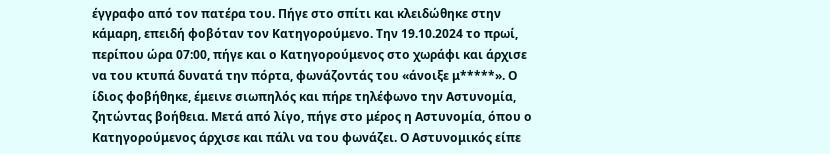έγγραφο από τον πατέρα του. Πήγε στο σπίτι και κλειδώθηκε στην κάμαρη, επειδή φοβόταν τον Κατηγορούμενο. Την 19.10.2024 το πρωί, περίπου ώρα 07:00, πήγε και ο Κατηγορούμενος στο χωράφι και άρχισε να του κτυπά δυνατά την πόρτα, φωνάζοντάς του «άνοιξε μ*****». Ο ίδιος φοβήθηκε, έμεινε σιωπηλός και πήρε τηλέφωνο την Αστυνομία, ζητώντας βοήθεια. Μετά από λίγο, πήγε στο μέρος η Αστυνομία, όπου ο Κατηγορούμενος άρχισε και πάλι να του φωνάζει. Ο Αστυνομικός είπε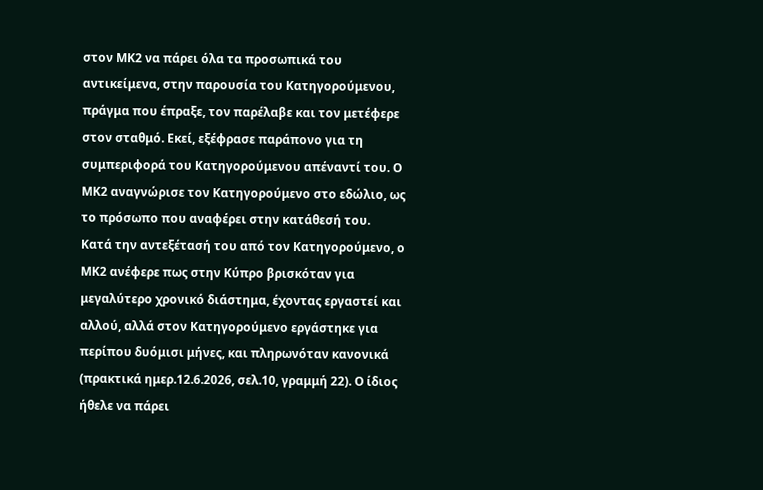στον ΜΚ2 να πάρει όλα τα προσωπικά του αντικείμενα, στην παρουσία του Κατηγορούμενου, πράγμα που έπραξε, τον παρέλαβε και τον μετέφερε στον σταθμό. Εκεί, εξέφρασε παράπονο για τη συμπεριφορά του Κατηγορούμενου απέναντί του. Ο ΜΚ2 αναγνώρισε τον Κατηγορούμενο στο εδώλιο, ως το πρόσωπο που αναφέρει στην κατάθεσή του.
Κατά την αντεξέτασή του από τον Κατηγορούμενο, ο ΜΚ2 ανέφερε πως στην Κύπρο βρισκόταν για μεγαλύτερο χρονικό διάστημα, έχοντας εργαστεί και αλλού, αλλά στον Κατηγορούμενο εργάστηκε για περίπου δυόμισι μήνες, και πληρωνόταν κανονικά (πρακτικά ημερ.12.6.2026, σελ.10, γραμμή 22). Ο ίδιος ήθελε να πάρει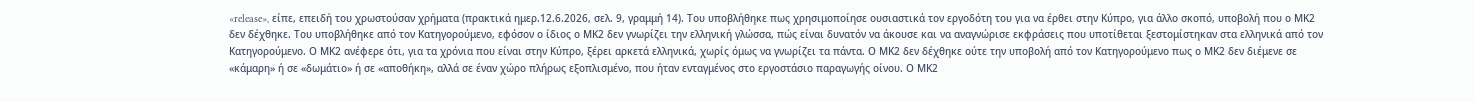«release», είπε, επειδή του χρωστούσαν χρήματα (πρακτικά ημερ.12.6.2026, σελ. 9, γραμμή 14). Του υποβλήθηκε πως χρησιμοποίησε ουσιαστικά τον εργοδότη του για να έρθει στην Κύπρο, για άλλο σκοπό, υποβολή που ο ΜΚ2 δεν δέχθηκε. Του υποβλήθηκε από τον Κατηγορούμενο, εφόσον ο ίδιος ο ΜΚ2 δεν γνωρίζει την ελληνική γλώσσα, πώς είναι δυνατόν να άκουσε και να αναγνώρισε εκφράσεις που υποτίθεται ξεστομίστηκαν στα ελληνικά από τον Κατηγορούμενο. Ο ΜΚ2 ανέφερε ότι, για τα χρόνια που είναι στην Κύπρο, ξέρει αρκετά ελληνικά, χωρίς όμως να γνωρίζει τα πάντα. Ο ΜΚ2 δεν δέχθηκε ούτε την υποβολή από τον Κατηγορούμενο πως ο ΜΚ2 δεν διέμενε σε «κάμαρη» ή σε «δωμάτιο» ή σε «αποθήκη», αλλά σε έναν χώρο πλήρως εξοπλισμένο, που ήταν ενταγμένος στο εργοστάσιο παραγωγής οίνου. Ο ΜΚ2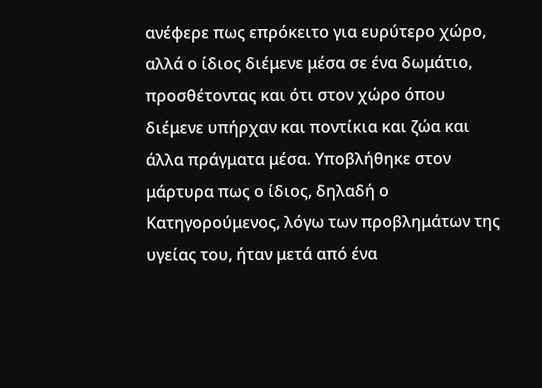ανέφερε πως επρόκειτο για ευρύτερο χώρο, αλλά ο ίδιος διέμενε μέσα σε ένα δωμάτιο, προσθέτοντας και ότι στον χώρο όπου διέμενε υπήρχαν και ποντίκια και ζώα και άλλα πράγματα μέσα. Υποβλήθηκε στον μάρτυρα πως ο ίδιος, δηλαδή ο Κατηγορούμενος, λόγω των προβλημάτων της υγείας του, ήταν μετά από ένα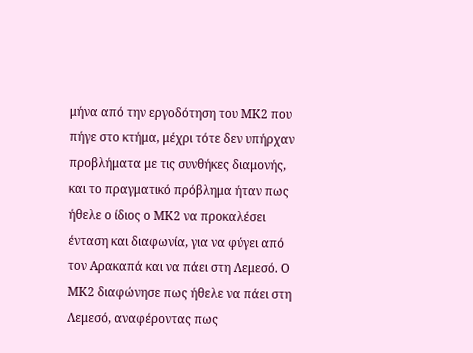μήνα από την εργοδότηση του ΜΚ2 που πήγε στο κτήμα, μέχρι τότε δεν υπήρχαν προβλήματα με τις συνθήκες διαμονής, και το πραγματικό πρόβλημα ήταν πως ήθελε ο ίδιος ο ΜΚ2 να προκαλέσει ένταση και διαφωνία, για να φύγει από τον Αρακαπά και να πάει στη Λεμεσό. Ο ΜΚ2 διαφώνησε πως ήθελε να πάει στη Λεμεσό, αναφέροντας πως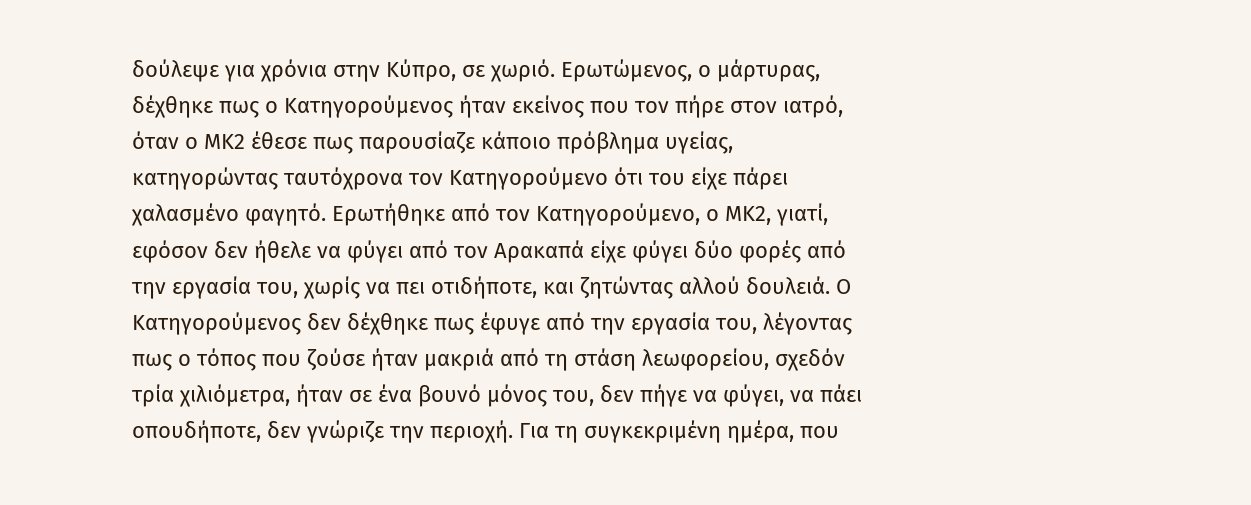δούλεψε για χρόνια στην Κύπρο, σε χωριό. Ερωτώμενος, ο μάρτυρας, δέχθηκε πως ο Κατηγορούμενος ήταν εκείνος που τον πήρε στον ιατρό, όταν ο ΜΚ2 έθεσε πως παρουσίαζε κάποιο πρόβλημα υγείας, κατηγορώντας ταυτόχρονα τον Κατηγορούμενο ότι του είχε πάρει χαλασμένο φαγητό. Ερωτήθηκε από τον Κατηγορούμενο, ο ΜΚ2, γιατί, εφόσον δεν ήθελε να φύγει από τον Αρακαπά είχε φύγει δύο φορές από την εργασία του, χωρίς να πει οτιδήποτε, και ζητώντας αλλού δουλειά. Ο Κατηγορούμενος δεν δέχθηκε πως έφυγε από την εργασία του, λέγοντας πως ο τόπος που ζούσε ήταν μακριά από τη στάση λεωφορείου, σχεδόν τρία χιλιόμετρα, ήταν σε ένα βουνό μόνος του, δεν πήγε να φύγει, να πάει οπουδήποτε, δεν γνώριζε την περιοχή. Για τη συγκεκριμένη ημέρα, που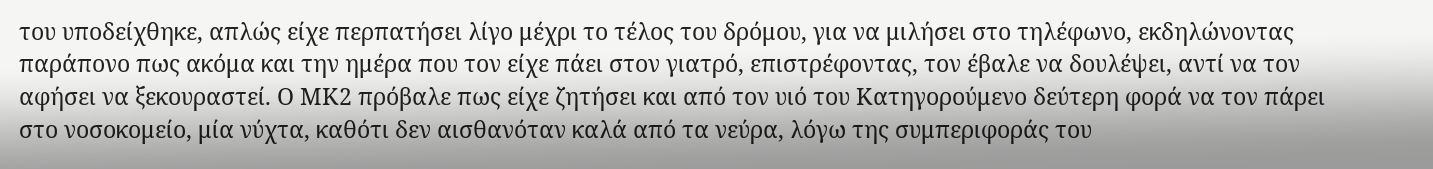του υποδείχθηκε, απλώς είχε περπατήσει λίγο μέχρι το τέλος του δρόμου, για να μιλήσει στο τηλέφωνο, εκδηλώνοντας παράπονο πως ακόμα και την ημέρα που τον είχε πάει στον γιατρό, επιστρέφοντας, τον έβαλε να δουλέψει, αντί να τον αφήσει να ξεκουραστεί. Ο ΜΚ2 πρόβαλε πως είχε ζητήσει και από τον υιό του Κατηγορούμενο δεύτερη φορά να τον πάρει στο νοσοκομείο, μία νύχτα, καθότι δεν αισθανόταν καλά από τα νεύρα, λόγω της συμπεριφοράς του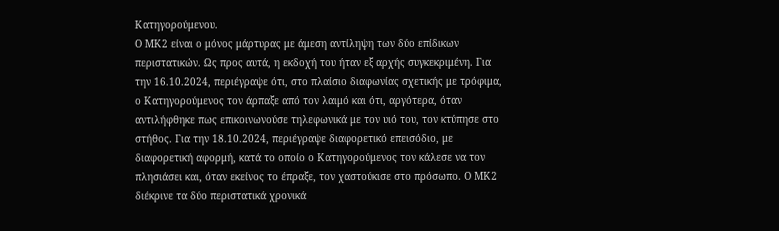Κατηγορούμενου.
Ο ΜΚ2 είναι ο μόνος μάρτυρας με άμεση αντίληψη των δύο επίδικων περιστατικών. Ως προς αυτά, η εκδοχή του ήταν εξ αρχής συγκεκριμένη. Για την 16.10.2024, περιέγραψε ότι, στο πλαίσιο διαφωνίας σχετικής με τρόφιμα, ο Κατηγορούμενος τον άρπαξε από τον λαιμό και ότι, αργότερα, όταν αντιλήφθηκε πως επικοινωνούσε τηλεφωνικά με τον υιό του, τον κτύπησε στο στήθος. Για την 18.10.2024, περιέγραψε διαφορετικό επεισόδιο, με διαφορετική αφορμή, κατά το οποίο ο Κατηγορούμενος τον κάλεσε να τον πλησιάσει και, όταν εκείνος το έπραξε, τον χαστούκισε στο πρόσωπο. Ο ΜΚ2 διέκρινε τα δύο περιστατικά χρονικά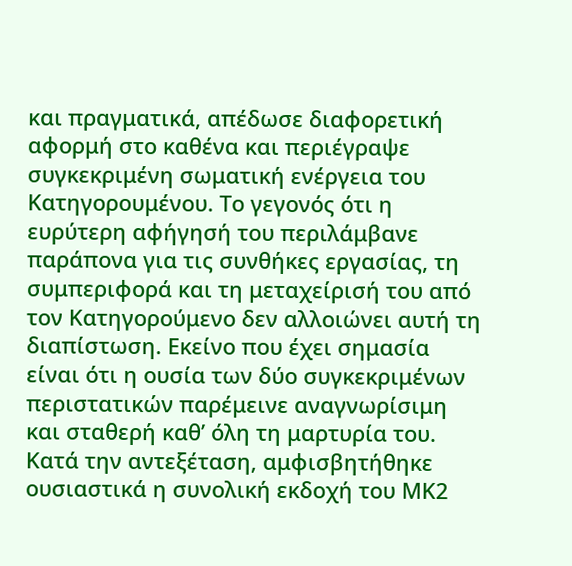και πραγματικά, απέδωσε διαφορετική αφορμή στο καθένα και περιέγραψε συγκεκριμένη σωματική ενέργεια του Κατηγορουμένου. Το γεγονός ότι η ευρύτερη αφήγησή του περιλάμβανε παράπονα για τις συνθήκες εργασίας, τη συμπεριφορά και τη μεταχείρισή του από τον Κατηγορούμενο δεν αλλοιώνει αυτή τη διαπίστωση. Εκείνο που έχει σημασία είναι ότι η ουσία των δύο συγκεκριμένων περιστατικών παρέμεινε αναγνωρίσιμη και σταθερή καθ’ όλη τη μαρτυρία του. Κατά την αντεξέταση, αμφισβητήθηκε ουσιαστικά η συνολική εκδοχή του ΜΚ2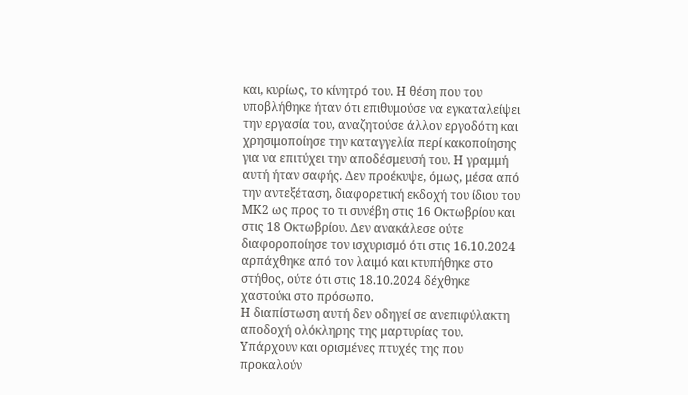και, κυρίως, το κίνητρό του. Η θέση που του υποβλήθηκε ήταν ότι επιθυμούσε να εγκαταλείψει την εργασία του, αναζητούσε άλλον εργοδότη και χρησιμοποίησε την καταγγελία περί κακοποίησης για να επιτύχει την αποδέσμευσή του. Η γραμμή αυτή ήταν σαφής. Δεν προέκυψε, όμως, μέσα από την αντεξέταση, διαφορετική εκδοχή του ίδιου του ΜΚ2 ως προς το τι συνέβη στις 16 Οκτωβρίου και στις 18 Οκτωβρίου. Δεν ανακάλεσε ούτε διαφοροποίησε τον ισχυρισμό ότι στις 16.10.2024 αρπάχθηκε από τον λαιμό και κτυπήθηκε στο στήθος, ούτε ότι στις 18.10.2024 δέχθηκε χαστούκι στο πρόσωπο.
Η διαπίστωση αυτή δεν οδηγεί σε ανεπιφύλακτη αποδοχή ολόκληρης της μαρτυρίας του. Υπάρχουν και ορισμένες πτυχές της που προκαλούν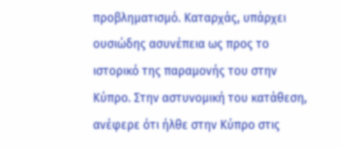προβληματισμό. Καταρχάς, υπάρχει ουσιώδης ασυνέπεια ως προς το ιστορικό της παραμονής του στην Κύπρο. Στην αστυνομική του κατάθεση, ανέφερε ότι ήλθε στην Κύπρο στις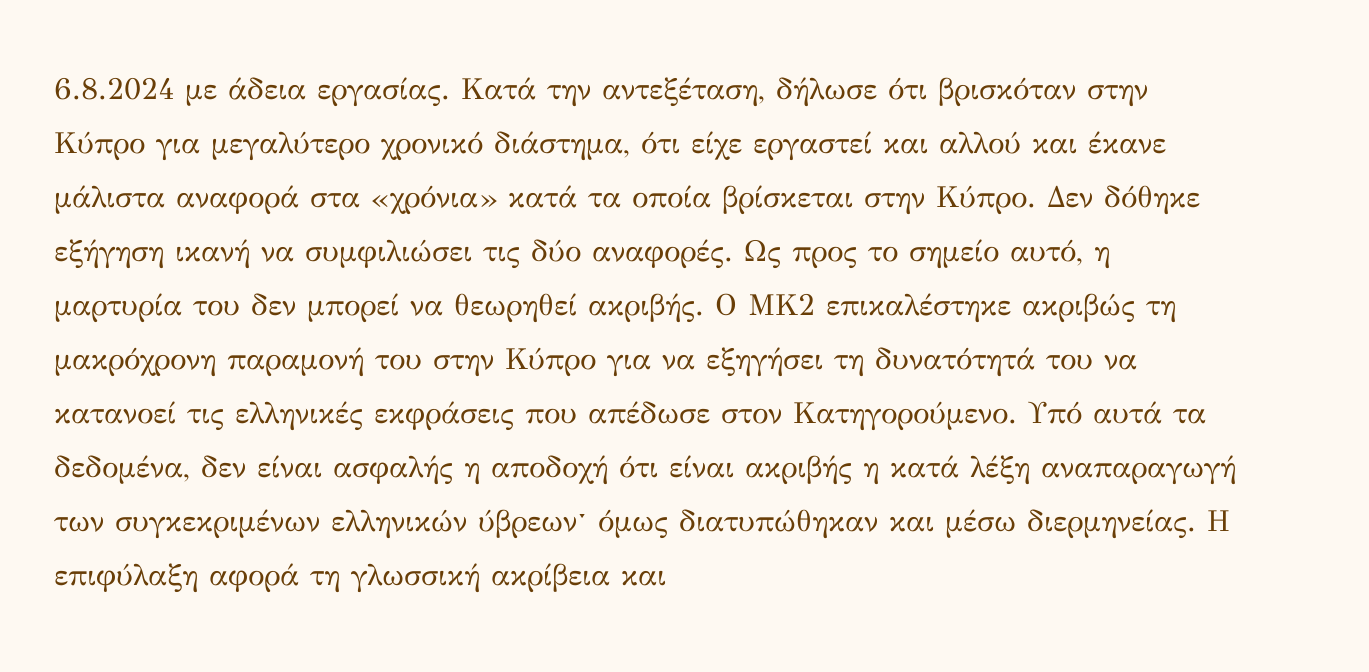6.8.2024 με άδεια εργασίας. Κατά την αντεξέταση, δήλωσε ότι βρισκόταν στην Κύπρο για μεγαλύτερο χρονικό διάστημα, ότι είχε εργαστεί και αλλού και έκανε μάλιστα αναφορά στα «χρόνια» κατά τα οποία βρίσκεται στην Κύπρο. Δεν δόθηκε εξήγηση ικανή να συμφιλιώσει τις δύο αναφορές. Ως προς το σημείο αυτό, η μαρτυρία του δεν μπορεί να θεωρηθεί ακριβής. Ο ΜΚ2 επικαλέστηκε ακριβώς τη μακρόχρονη παραμονή του στην Κύπρο για να εξηγήσει τη δυνατότητά του να κατανοεί τις ελληνικές εκφράσεις που απέδωσε στον Κατηγορούμενο. Υπό αυτά τα δεδομένα, δεν είναι ασφαλής η αποδοχή ότι είναι ακριβής η κατά λέξη αναπαραγωγή των συγκεκριμένων ελληνικών ύβρεωνˑ όμως διατυπώθηκαν και μέσω διερμηνείας. Η επιφύλαξη αφορά τη γλωσσική ακρίβεια και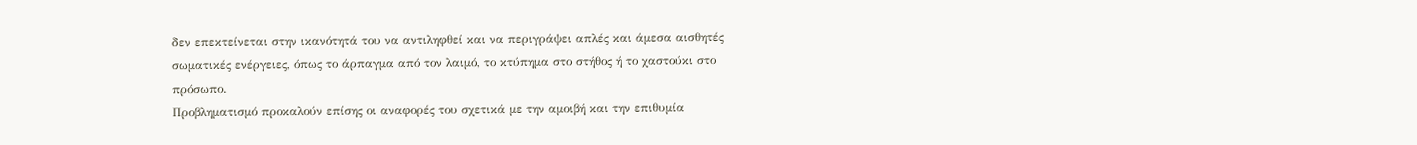δεν επεκτείνεται στην ικανότητά του να αντιληφθεί και να περιγράψει απλές και άμεσα αισθητές σωματικές ενέργειες, όπως το άρπαγμα από τον λαιμό, το κτύπημα στο στήθος ή το χαστούκι στο πρόσωπο.
Προβληματισμό προκαλούν επίσης οι αναφορές του σχετικά με την αμοιβή και την επιθυμία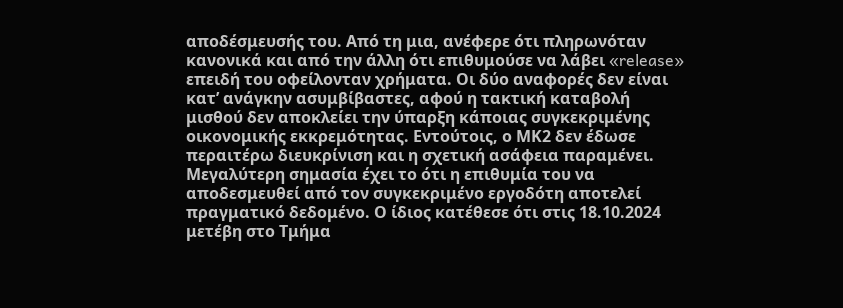αποδέσμευσής του. Από τη μια, ανέφερε ότι πληρωνόταν κανονικά και από την άλλη ότι επιθυμούσε να λάβει «release» επειδή του οφείλονταν χρήματα. Οι δύο αναφορές δεν είναι κατ’ ανάγκην ασυμβίβαστες, αφού η τακτική καταβολή μισθού δεν αποκλείει την ύπαρξη κάποιας συγκεκριμένης οικονομικής εκκρεμότητας. Εντούτοις, ο ΜΚ2 δεν έδωσε περαιτέρω διευκρίνιση και η σχετική ασάφεια παραμένει. Μεγαλύτερη σημασία έχει το ότι η επιθυμία του να αποδεσμευθεί από τον συγκεκριμένο εργοδότη αποτελεί πραγματικό δεδομένο. Ο ίδιος κατέθεσε ότι στις 18.10.2024 μετέβη στο Τμήμα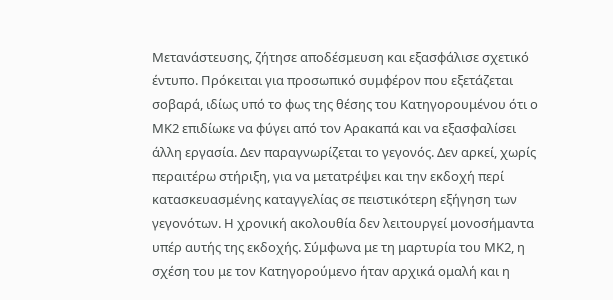Μετανάστευσης, ζήτησε αποδέσμευση και εξασφάλισε σχετικό έντυπο. Πρόκειται για προσωπικό συμφέρον που εξετάζεται σοβαρά, ιδίως υπό το φως της θέσης του Κατηγορουμένου ότι ο ΜΚ2 επιδίωκε να φύγει από τον Αρακαπά και να εξασφαλίσει άλλη εργασία. Δεν παραγνωρίζεται το γεγονός. Δεν αρκεί, χωρίς περαιτέρω στήριξη, για να μετατρέψει και την εκδοχή περί κατασκευασμένης καταγγελίας σε πειστικότερη εξήγηση των γεγονότων. Η χρονική ακολουθία δεν λειτουργεί μονοσήμαντα υπέρ αυτής της εκδοχής. Σύμφωνα με τη μαρτυρία του ΜΚ2, η σχέση του με τον Κατηγορούμενο ήταν αρχικά ομαλή και η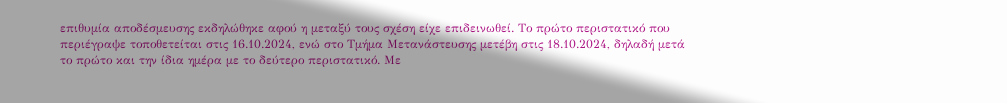επιθυμία αποδέσμευσης εκδηλώθηκε αφού η μεταξύ τους σχέση είχε επιδεινωθεί. Το πρώτο περιστατικό που περιέγραψε τοποθετείται στις 16.10.2024, ενώ στο Τμήμα Μετανάστευσης μετέβη στις 18.10.2024, δηλαδή μετά το πρώτο και την ίδια ημέρα με το δεύτερο περιστατικό. Με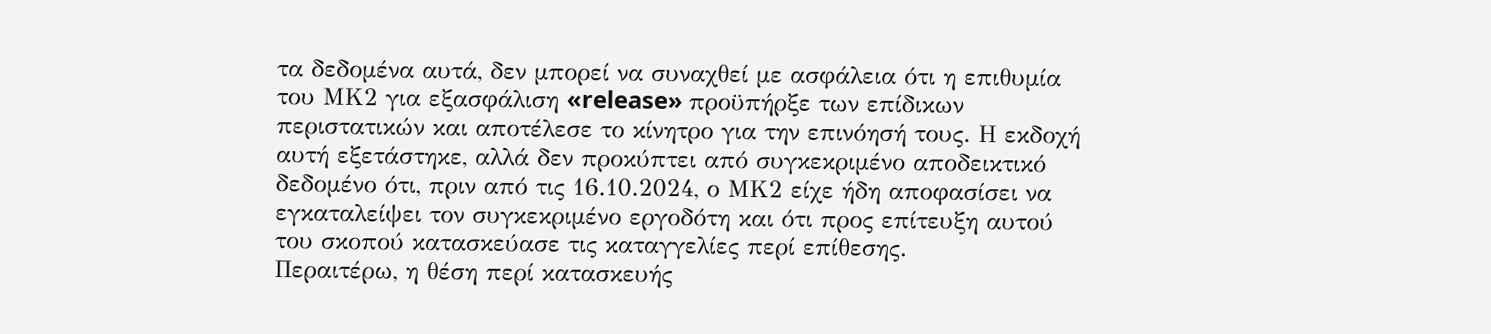τα δεδομένα αυτά, δεν μπορεί να συναχθεί με ασφάλεια ότι η επιθυμία του ΜΚ2 για εξασφάλιση «release» προϋπήρξε των επίδικων περιστατικών και αποτέλεσε το κίνητρο για την επινόησή τους. Η εκδοχή αυτή εξετάστηκε, αλλά δεν προκύπτει από συγκεκριμένο αποδεικτικό δεδομένο ότι, πριν από τις 16.10.2024, ο ΜΚ2 είχε ήδη αποφασίσει να εγκαταλείψει τον συγκεκριμένο εργοδότη και ότι προς επίτευξη αυτού του σκοπού κατασκεύασε τις καταγγελίες περί επίθεσης.
Περαιτέρω, η θέση περί κατασκευής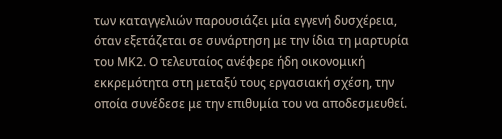των καταγγελιών παρουσιάζει μία εγγενή δυσχέρεια, όταν εξετάζεται σε συνάρτηση με την ίδια τη μαρτυρία του ΜΚ2. Ο τελευταίος ανέφερε ήδη οικονομική εκκρεμότητα στη μεταξύ τους εργασιακή σχέση, την οποία συνέδεσε με την επιθυμία του να αποδεσμευθεί.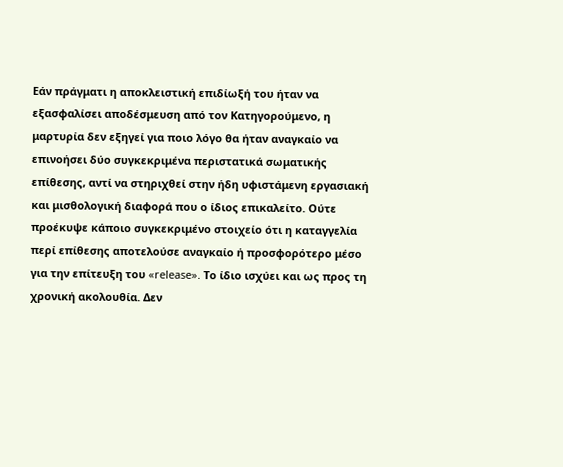Εάν πράγματι η αποκλειστική επιδίωξή του ήταν να εξασφαλίσει αποδέσμευση από τον Κατηγορούμενο, η μαρτυρία δεν εξηγεί για ποιο λόγο θα ήταν αναγκαίο να επινοήσει δύο συγκεκριμένα περιστατικά σωματικής επίθεσης, αντί να στηριχθεί στην ήδη υφιστάμενη εργασιακή και μισθολογική διαφορά που ο ίδιος επικαλείτο. Ούτε προέκυψε κάποιο συγκεκριμένο στοιχείο ότι η καταγγελία περί επίθεσης αποτελούσε αναγκαίο ή προσφορότερο μέσο για την επίτευξη του «release». Το ίδιο ισχύει και ως προς τη χρονική ακολουθία. Δεν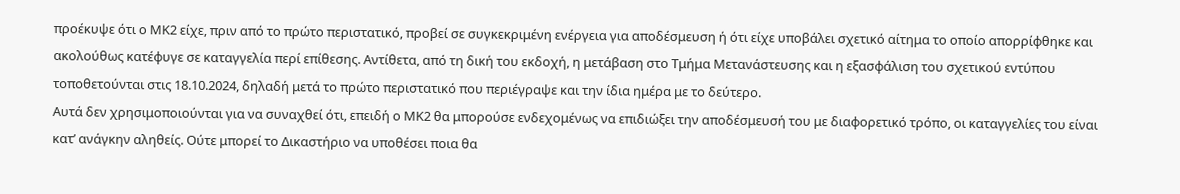προέκυψε ότι ο ΜΚ2 είχε, πριν από το πρώτο περιστατικό, προβεί σε συγκεκριμένη ενέργεια για αποδέσμευση ή ότι είχε υποβάλει σχετικό αίτημα το οποίο απορρίφθηκε και ακολούθως κατέφυγε σε καταγγελία περί επίθεσης. Αντίθετα, από τη δική του εκδοχή, η μετάβαση στο Τμήμα Μετανάστευσης και η εξασφάλιση του σχετικού εντύπου τοποθετούνται στις 18.10.2024, δηλαδή μετά το πρώτο περιστατικό που περιέγραψε και την ίδια ημέρα με το δεύτερο.
Αυτά δεν χρησιμοποιούνται για να συναχθεί ότι, επειδή ο ΜΚ2 θα μπορούσε ενδεχομένως να επιδιώξει την αποδέσμευσή του με διαφορετικό τρόπο, οι καταγγελίες του είναι κατ’ ανάγκην αληθείς. Ούτε μπορεί το Δικαστήριο να υποθέσει ποια θα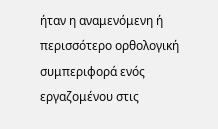ήταν η αναμενόμενη ή περισσότερο ορθολογική συμπεριφορά ενός εργαζομένου στις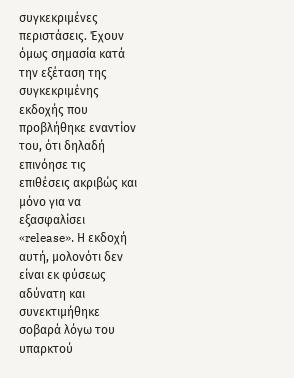συγκεκριμένες περιστάσεις. Έχουν όμως σημασία κατά την εξέταση της συγκεκριμένης εκδοχής που προβλήθηκε εναντίον του, ότι δηλαδή επινόησε τις επιθέσεις ακριβώς και μόνο για να εξασφαλίσει «release». Η εκδοχή αυτή, μολονότι δεν είναι εκ φύσεως αδύνατη και συνεκτιμήθηκε σοβαρά λόγω του υπαρκτού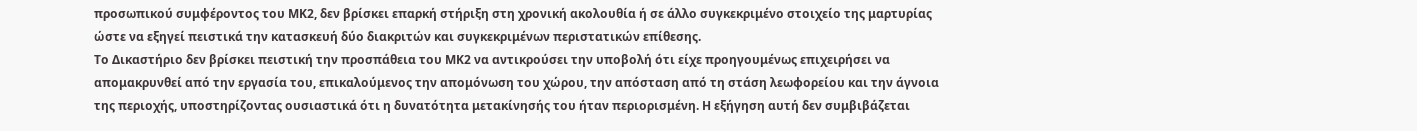προσωπικού συμφέροντος του ΜΚ2, δεν βρίσκει επαρκή στήριξη στη χρονική ακολουθία ή σε άλλο συγκεκριμένο στοιχείο της μαρτυρίας ώστε να εξηγεί πειστικά την κατασκευή δύο διακριτών και συγκεκριμένων περιστατικών επίθεσης.
Το Δικαστήριο δεν βρίσκει πειστική την προσπάθεια του ΜΚ2 να αντικρούσει την υποβολή ότι είχε προηγουμένως επιχειρήσει να απομακρυνθεί από την εργασία του, επικαλούμενος την απομόνωση του χώρου, την απόσταση από τη στάση λεωφορείου και την άγνοια της περιοχής, υποστηρίζοντας ουσιαστικά ότι η δυνατότητα μετακίνησής του ήταν περιορισμένη. Η εξήγηση αυτή δεν συμβιβάζεται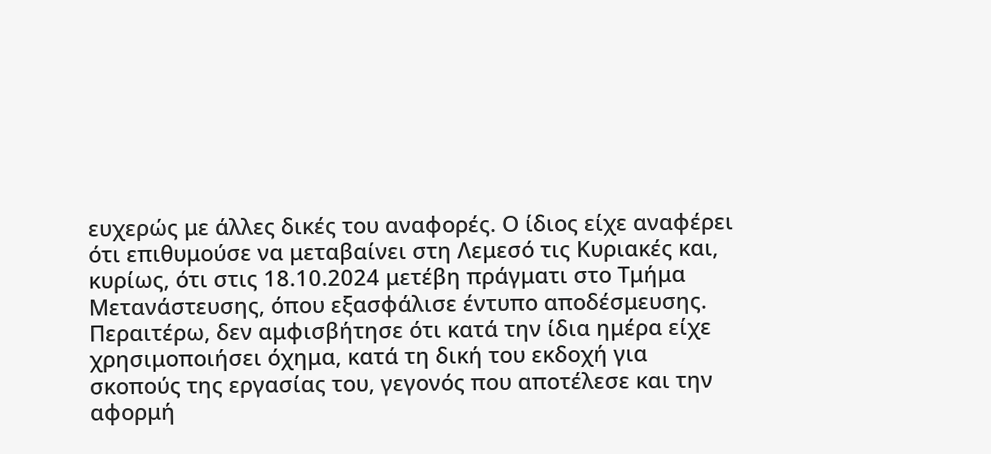ευχερώς με άλλες δικές του αναφορές. Ο ίδιος είχε αναφέρει ότι επιθυμούσε να μεταβαίνει στη Λεμεσό τις Κυριακές και, κυρίως, ότι στις 18.10.2024 μετέβη πράγματι στο Τμήμα Μετανάστευσης, όπου εξασφάλισε έντυπο αποδέσμευσης. Περαιτέρω, δεν αμφισβήτησε ότι κατά την ίδια ημέρα είχε χρησιμοποιήσει όχημα, κατά τη δική του εκδοχή για σκοπούς της εργασίας του, γεγονός που αποτέλεσε και την αφορμή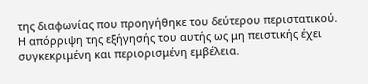της διαφωνίας που προηγήθηκε του δεύτερου περιστατικού. Η απόρριψη της εξήγησής του αυτής ως μη πειστικής έχει συγκεκριμένη και περιορισμένη εμβέλεια.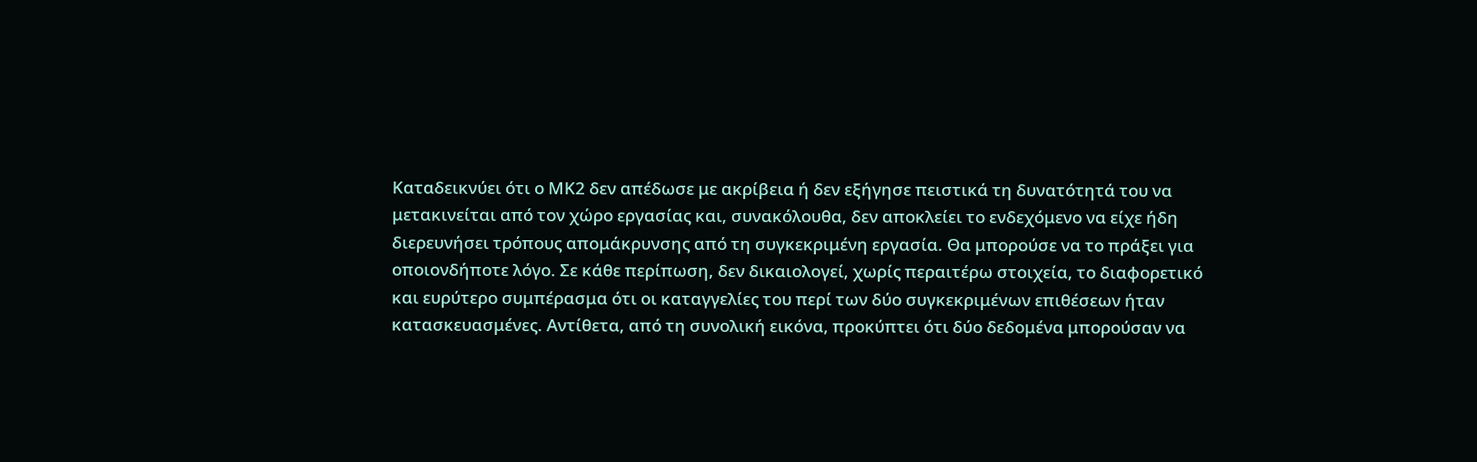Καταδεικνύει ότι ο ΜΚ2 δεν απέδωσε με ακρίβεια ή δεν εξήγησε πειστικά τη δυνατότητά του να μετακινείται από τον χώρο εργασίας και, συνακόλουθα, δεν αποκλείει το ενδεχόμενο να είχε ήδη διερευνήσει τρόπους απομάκρυνσης από τη συγκεκριμένη εργασία. Θα μπορούσε να το πράξει για οποιονδήποτε λόγο. Σε κάθε περίπωση, δεν δικαιολογεί, χωρίς περαιτέρω στοιχεία, το διαφορετικό και ευρύτερο συμπέρασμα ότι οι καταγγελίες του περί των δύο συγκεκριμένων επιθέσεων ήταν κατασκευασμένες. Αντίθετα, από τη συνολική εικόνα, προκύπτει ότι δύο δεδομένα μπορούσαν να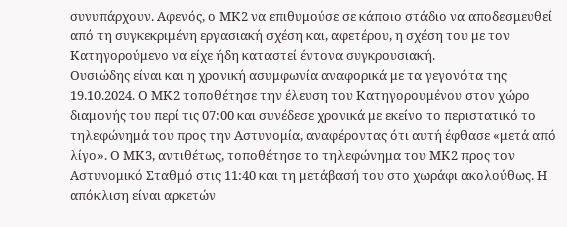συνυπάρχουν. Αφενός, ο ΜΚ2 να επιθυμούσε σε κάποιο στάδιο να αποδεσμευθεί από τη συγκεκριμένη εργασιακή σχέση και, αφετέρου, η σχέση του με τον Κατηγορούμενο να είχε ήδη καταστεί έντονα συγκρουσιακή.
Ουσιώδης είναι και η χρονική ασυμφωνία αναφορικά με τα γεγονότα της 19.10.2024. Ο ΜΚ2 τοποθέτησε την έλευση του Κατηγορουμένου στον χώρο διαμονής του περί τις 07:00 και συνέδεσε χρονικά με εκείνο το περιστατικό το τηλεφώνημά του προς την Αστυνομία, αναφέροντας ότι αυτή έφθασε «μετά από λίγο». Ο ΜΚ3, αντιθέτως, τοποθέτησε το τηλεφώνημα του ΜΚ2 προς τον Αστυνομικό Σταθμό στις 11:40 και τη μετάβασή του στο χωράφι ακολούθως. Η απόκλιση είναι αρκετών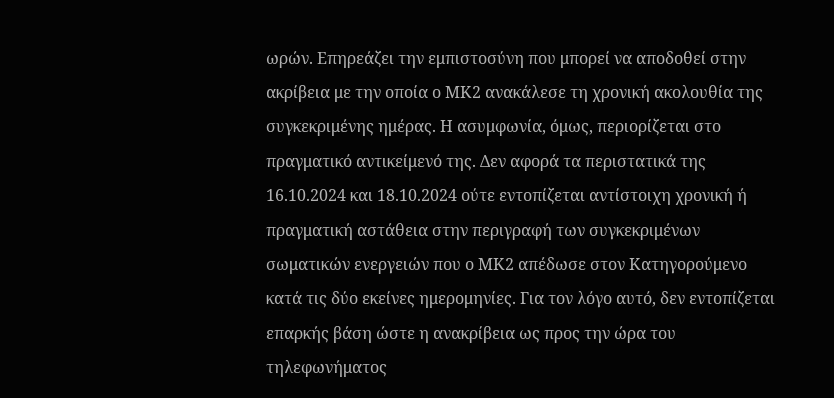ωρών. Επηρεάζει την εμπιστοσύνη που μπορεί να αποδοθεί στην ακρίβεια με την οποία ο ΜΚ2 ανακάλεσε τη χρονική ακολουθία της συγκεκριμένης ημέρας. Η ασυμφωνία, όμως, περιορίζεται στο πραγματικό αντικείμενό της. Δεν αφορά τα περιστατικά της 16.10.2024 και 18.10.2024 ούτε εντοπίζεται αντίστοιχη χρονική ή πραγματική αστάθεια στην περιγραφή των συγκεκριμένων σωματικών ενεργειών που ο ΜΚ2 απέδωσε στον Κατηγορούμενο κατά τις δύο εκείνες ημερομηνίες. Για τον λόγο αυτό, δεν εντοπίζεται επαρκής βάση ώστε η ανακρίβεια ως προς την ώρα του τηλεφωνήματος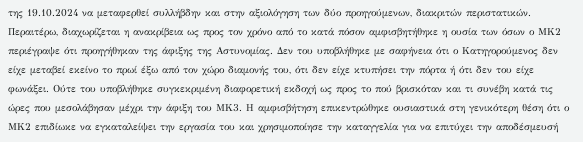της 19.10.2024 να μεταφερθεί συλλήβδην και στην αξιολόγηση των δύο προηγούμενων, διακριτών περιστατικών. Περαιτέρω, διαχωρίζεται η ανακρίβεια ως προς τον χρόνο από το κατά πόσον αμφισβητήθηκε η ουσία των όσων ο ΜΚ2 περιέγραψε ότι προηγήθηκαν της άφιξης της Αστυνομίας. Δεν του υποβλήθηκε με σαφήνεια ότι ο Κατηγορούμενος δεν είχε μεταβεί εκείνο το πρωί έξω από τον χώρο διαμονής του, ότι δεν είχε κτυπήσει την πόρτα ή ότι δεν του είχε φωνάξει. Ούτε του υποβλήθηκε συγκεκριμένη διαφορετική εκδοχή ως προς το πού βρισκόταν και τι συνέβη κατά τις ώρες που μεσολάβησαν μέχρι την άφιξη του ΜΚ3. Η αμφισβήτηση επικεντρώθηκε ουσιαστικά στη γενικότερη θέση ότι ο ΜΚ2 επιδίωκε να εγκαταλείψει την εργασία του και χρησιμοποίησε την καταγγελία για να επιτύχει την αποδέσμευσή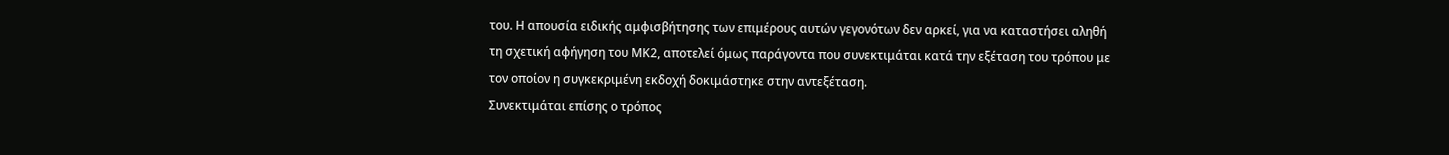του. Η απουσία ειδικής αμφισβήτησης των επιμέρους αυτών γεγονότων δεν αρκεί, για να καταστήσει αληθή τη σχετική αφήγηση του ΜΚ2, αποτελεί όμως παράγοντα που συνεκτιμάται κατά την εξέταση του τρόπου με τον οποίον η συγκεκριμένη εκδοχή δοκιμάστηκε στην αντεξέταση.
Συνεκτιμάται επίσης ο τρόπος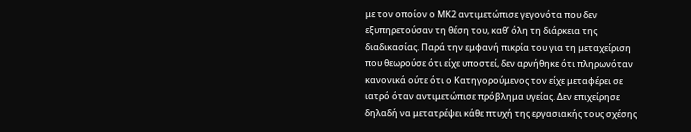με τον οποίον ο ΜΚ2 αντιμετώπισε γεγονότα που δεν εξυπηρετούσαν τη θέση του, καθ’ όλη τη διάρκεια της διαδικασίας. Παρά την εμφανή πικρία του για τη μεταχείριση που θεωρούσε ότι είχε υποστεί, δεν αρνήθηκε ότι πληρωνόταν κανονικά ούτε ότι ο Κατηγορούμενος τον είχε μεταφέρει σε ιατρό όταν αντιμετώπισε πρόβλημα υγείας. Δεν επιχείρησε δηλαδή να μετατρέψει κάθε πτυχή της εργασιακής τους σχέσης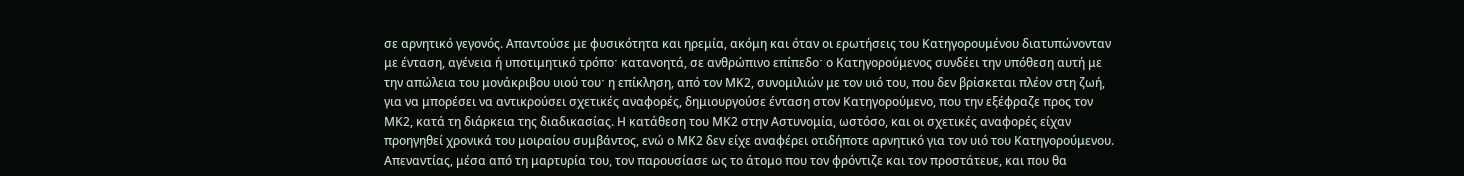σε αρνητικό γεγονός. Απαντούσε με φυσικότητα και ηρεμία, ακόμη και όταν οι ερωτήσεις του Κατηγορουμένου διατυπώνονταν με ένταση, αγένεια ή υποτιμητικό τρόποˑ κατανοητά, σε ανθρώπινο επίπεδοˑ ο Κατηγορούμενος συνδέει την υπόθεση αυτή με την απώλεια του μονάκριβου υιού τουˑ η επίκληση, από τον ΜΚ2, συνομιλιών με τον υιό του, που δεν βρίσκεται πλέον στη ζωή, για να μπορέσει να αντικρούσει σχετικές αναφορές, δημιουργούσε ένταση στον Κατηγορούμενο, που την εξέφραζε προς τον ΜΚ2, κατά τη διάρκεια της διαδικασίας. Η κατάθεση του ΜΚ2 στην Αστυνομία, ωστόσο, και οι σχετικές αναφορές είχαν προηγηθεί χρονικά του μοιραίου συμβάντος, ενώ ο ΜΚ2 δεν είχε αναφέρει οτιδήποτε αρνητικό για τον υιό του Κατηγορούμενου. Απεναντίας, μέσα από τη μαρτυρία του, τον παρουσίασε ως το άτομο που τον φρόντιζε και τον προστάτευε, και που θα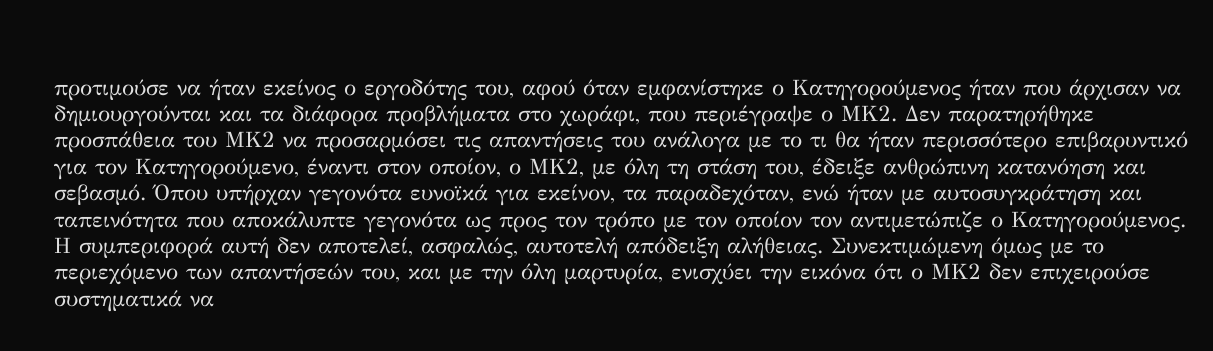προτιμούσε να ήταν εκείνος ο εργοδότης του, αφού όταν εμφανίστηκε ο Κατηγορούμενος ήταν που άρχισαν να δημιουργούνται και τα διάφορα προβλήματα στο χωράφι, που περιέγραψε ο ΜΚ2. Δεν παρατηρήθηκε προσπάθεια του ΜΚ2 να προσαρμόσει τις απαντήσεις του ανάλογα με το τι θα ήταν περισσότερο επιβαρυντικό για τον Κατηγορούμενο, έναντι στον οποίον, ο ΜΚ2, με όλη τη στάση του, έδειξε ανθρώπινη κατανόηση και σεβασμό. Όπου υπήρχαν γεγονότα ευνοϊκά για εκείνον, τα παραδεχόταν, ενώ ήταν με αυτοσυγκράτηση και ταπεινότητα που αποκάλυπτε γεγονότα ως προς τον τρόπο με τον οποίον τον αντιμετώπιζε ο Κατηγορούμενος. Η συμπεριφορά αυτή δεν αποτελεί, ασφαλώς, αυτοτελή απόδειξη αλήθειας. Συνεκτιμώμενη όμως με το περιεχόμενο των απαντήσεών του, και με την όλη μαρτυρία, ενισχύει την εικόνα ότι ο ΜΚ2 δεν επιχειρούσε συστηματικά να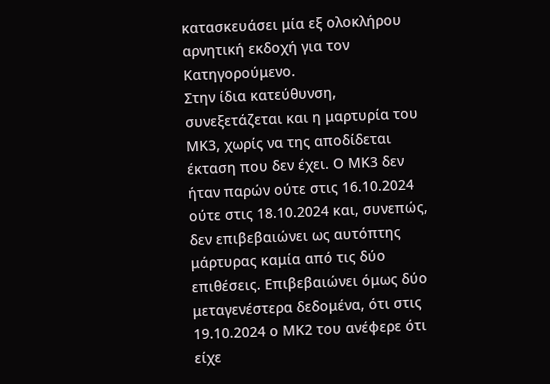κατασκευάσει μία εξ ολοκλήρου αρνητική εκδοχή για τον Κατηγορούμενο.
Στην ίδια κατεύθυνση, συνεξετάζεται και η μαρτυρία του ΜΚ3, χωρίς να της αποδίδεται έκταση που δεν έχει. Ο ΜΚ3 δεν ήταν παρών ούτε στις 16.10.2024 ούτε στις 18.10.2024 και, συνεπώς, δεν επιβεβαιώνει ως αυτόπτης μάρτυρας καμία από τις δύο επιθέσεις. Επιβεβαιώνει όμως δύο μεταγενέστερα δεδομένα, ότι στις 19.10.2024 ο ΜΚ2 του ανέφερε ότι είχε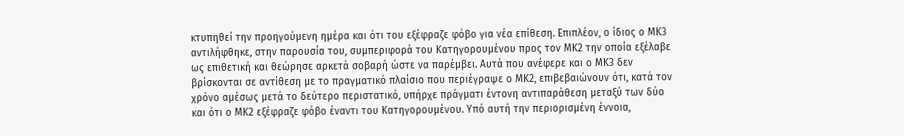κτυπηθεί την προηγούμενη ημέρα και ότι του εξέφραζε φόβο για νέα επίθεση. Επιπλέον, ο ίδιος ο ΜΚ3 αντιλήφθηκε, στην παρουσία του, συμπεριφορά του Κατηγορουμένου προς τον ΜΚ2 την οποία εξέλαβε ως επιθετική και θεώρησε αρκετά σοβαρή ώστε να παρέμβει. Αυτά που ανέφερε και ο ΜΚ3 δεν βρίσκονται σε αντίθεση με το πραγματικό πλαίσιο που περιέγραψε ο ΜΚ2, επιβεβαιώνουν ότι, κατά τον χρόνο αμέσως μετά το δεύτερο περιστατικό, υπήρχε πράγματι έντονη αντιπαράθεση μεταξύ των δύο και ότι ο ΜΚ2 εξέφραζε φόβο έναντι του Κατηγορουμένου. Υπό αυτή την περιορισμένη έννοια,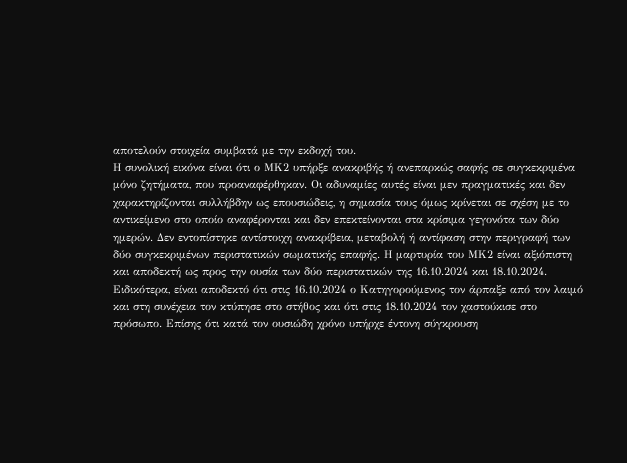αποτελούν στοιχεία συμβατά με την εκδοχή του.
Η συνολική εικόνα είναι ότι ο ΜΚ2 υπήρξε ανακριβής ή ανεπαρκώς σαφής σε συγκεκριμένα μόνο ζητήματα, που προαναφέρθηκαν. Οι αδυναμίες αυτές είναι μεν πραγματικές και δεν χαρακτηρίζονται συλλήβδην ως επουσιώδεις, η σημασία τους όμως κρίνεται σε σχέση με το αντικείμενο στο οποίο αναφέρονται και δεν επεκτείνονται στα κρίσιμα γεγονότα των δύο ημερών. Δεν εντοπίστηκε αντίστοιχη ανακρίβεια, μεταβολή ή αντίφαση στην περιγραφή των δύο συγκεκριμένων περιστατικών σωματικής επαφής. Η μαρτυρία του ΜΚ2 είναι αξιόπιστη και αποδεκτή ως προς την ουσία των δύο περιστατικών της 16.10.2024 και 18.10.2024. Ειδικότερα, είναι αποδεκτό ότι στις 16.10.2024 ο Κατηγορούμενος τον άρπαξε από τον λαιμό και στη συνέχεια τον κτύπησε στο στήθος και ότι στις 18.10.2024 τον χαστούκισε στο πρόσωπο. Επίσης ότι κατά τον ουσιώδη χρόνο υπήρχε έντονη σύγκρουση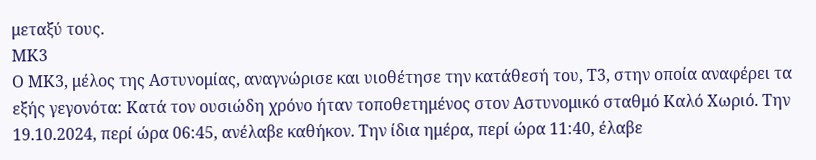μεταξύ τους.
ΜΚ3
Ο ΜΚ3, μέλος της Αστυνομίας, αναγνώρισε και υιοθέτησε την κατάθεσή του, Τ3, στην οποία αναφέρει τα εξής γεγονότα: Κατά τον ουσιώδη χρόνο ήταν τοποθετημένος στον Αστυνομικό σταθμό Καλό Χωριό. Την 19.10.2024, περί ώρα 06:45, ανέλαβε καθήκον. Την ίδια ημέρα, περί ώρα 11:40, έλαβε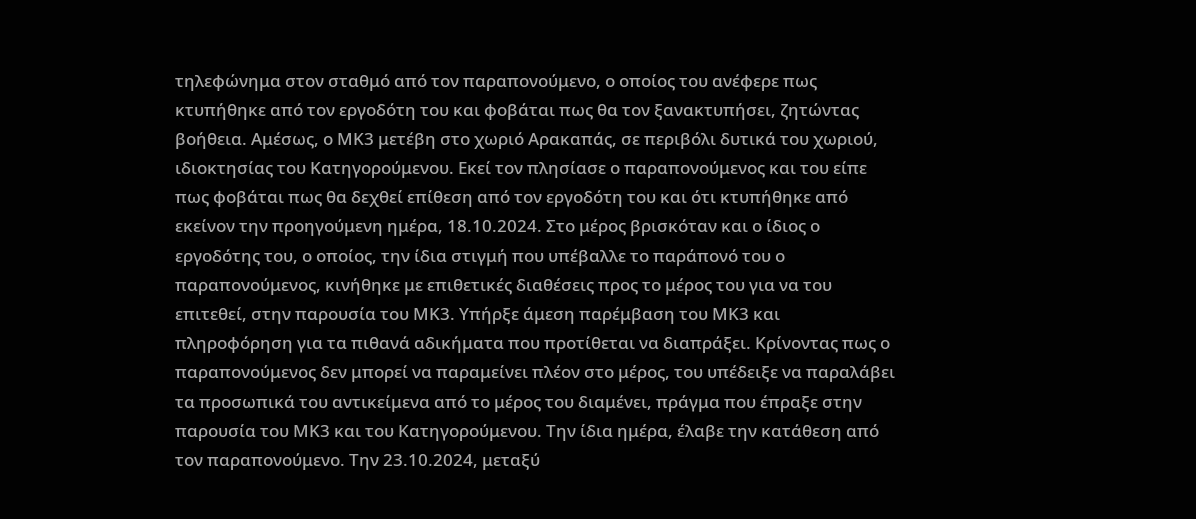τηλεφώνημα στον σταθμό από τον παραπονούμενο, ο οποίος του ανέφερε πως κτυπήθηκε από τον εργοδότη του και φοβάται πως θα τον ξανακτυπήσει, ζητώντας βοήθεια. Αμέσως, ο ΜΚ3 μετέβη στο χωριό Αρακαπάς, σε περιβόλι δυτικά του χωριού, ιδιοκτησίας του Κατηγορούμενου. Εκεί τον πλησίασε ο παραπονούμενος και του είπε πως φοβάται πως θα δεχθεί επίθεση από τον εργοδότη του και ότι κτυπήθηκε από εκείνον την προηγούμενη ημέρα, 18.10.2024. Στο μέρος βρισκόταν και ο ίδιος ο εργοδότης του, ο οποίος, την ίδια στιγμή που υπέβαλλε το παράπονό του ο παραπονούμενος, κινήθηκε με επιθετικές διαθέσεις προς το μέρος του για να του επιτεθεί, στην παρουσία του ΜΚ3. Υπήρξε άμεση παρέμβαση του ΜΚ3 και πληροφόρηση για τα πιθανά αδικήματα που προτίθεται να διαπράξει. Κρίνοντας πως ο παραπονούμενος δεν μπορεί να παραμείνει πλέον στο μέρος, του υπέδειξε να παραλάβει τα προσωπικά του αντικείμενα από το μέρος του διαμένει, πράγμα που έπραξε στην παρουσία του ΜΚ3 και του Κατηγορούμενου. Την ίδια ημέρα, έλαβε την κατάθεση από τον παραπονούμενο. Την 23.10.2024, μεταξύ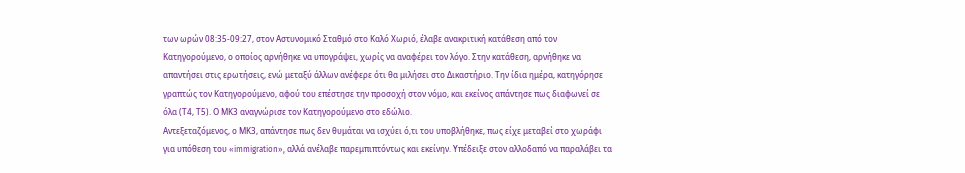των ωρών 08:35-09:27, στον Αστυνομικό Σταθμό στο Καλό Χωριό, έλαβε ανακριτική κατάθεση από τον Κατηγορούμενο, ο οποίος αρνήθηκε να υπογράψει, χωρίς να αναφέρει τον λόγο. Στην κατάθεση, αρνήθηκε να απαντήσει στις ερωτήσεις, ενώ μεταξύ άλλων ανέφερε ότι θα μιλήσει στο Δικαστήριο. Την ίδια ημέρα, κατηγόρησε γραπτώς τον Κατηγορούμενο, αφού του επέστησε την προσοχή στον νόμο, και εκείνος απάντησε πως διαφωνεί σε όλα (Τ4, Τ5). Ο ΜΚ3 αναγνώρισε τον Κατηγορούμενο στο εδώλιο.
Αντεξεταζόμενος, ο ΜΚ3, απάντησε πως δεν θυμάται να ισχύει ό,τι του υποβλήθηκε, πως είχε μεταβεί στο χωράφι για υπόθεση του «immigration», αλλά ανέλαβε παρεμπιπτόντως και εκείνην. Υπέδειξε στον αλλοδαπό να παραλάβει τα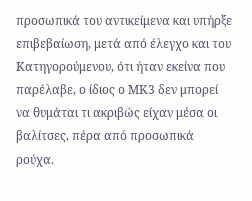προσωπικά του αντικείμενα και υπήρξε επιβεβαίωση, μετά από έλεγχο και του Κατηγορούμενου, ότι ήταν εκείνα που παρέλαβε, ο ίδιος ο ΜΚ3 δεν μπορεί να θυμάται τι ακριβώς είχαν μέσα οι βαλίτσες, πέρα από προσωπικά ρούχα.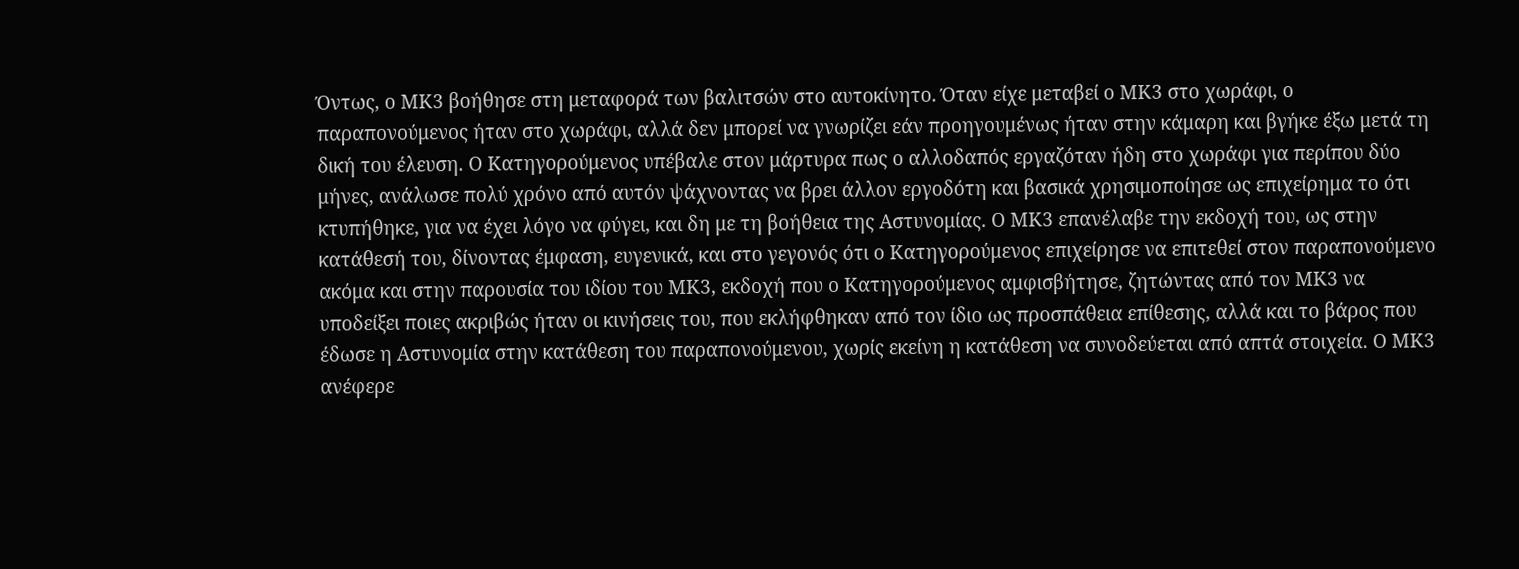Όντως, ο ΜΚ3 βοήθησε στη μεταφορά των βαλιτσών στο αυτοκίνητο. Όταν είχε μεταβεί ο ΜΚ3 στο χωράφι, ο παραπονούμενος ήταν στο χωράφι, αλλά δεν μπορεί να γνωρίζει εάν προηγουμένως ήταν στην κάμαρη και βγήκε έξω μετά τη δική του έλευση. Ο Κατηγορούμενος υπέβαλε στον μάρτυρα πως ο αλλοδαπός εργαζόταν ήδη στο χωράφι για περίπου δύο μήνες, ανάλωσε πολύ χρόνο από αυτόν ψάχνοντας να βρει άλλον εργοδότη και βασικά χρησιμοποίησε ως επιχείρημα το ότι κτυπήθηκε, για να έχει λόγο να φύγει, και δη με τη βοήθεια της Αστυνομίας. Ο ΜΚ3 επανέλαβε την εκδοχή του, ως στην κατάθεσή του, δίνοντας έμφαση, ευγενικά, και στο γεγονός ότι ο Κατηγορούμενος επιχείρησε να επιτεθεί στον παραπονούμενο ακόμα και στην παρουσία του ιδίου του ΜΚ3, εκδοχή που ο Κατηγορούμενος αμφισβήτησε, ζητώντας από τον ΜΚ3 να υποδείξει ποιες ακριβώς ήταν οι κινήσεις του, που εκλήφθηκαν από τον ίδιο ως προσπάθεια επίθεσης, αλλά και το βάρος που έδωσε η Αστυνομία στην κατάθεση του παραπονούμενου, χωρίς εκείνη η κατάθεση να συνοδεύεται από απτά στοιχεία. Ο ΜΚ3 ανέφερε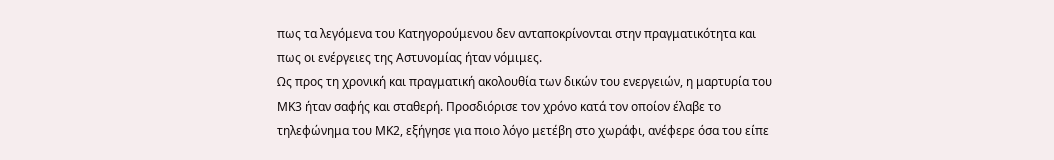πως τα λεγόμενα του Κατηγορούμενου δεν ανταποκρίνονται στην πραγματικότητα και πως οι ενέργειες της Αστυνομίας ήταν νόμιμες.
Ως προς τη χρονική και πραγματική ακολουθία των δικών του ενεργειών, η μαρτυρία του ΜΚ3 ήταν σαφής και σταθερή. Προσδιόρισε τον χρόνο κατά τον οποίον έλαβε το τηλεφώνημα του ΜΚ2, εξήγησε για ποιο λόγο μετέβη στο χωράφι, ανέφερε όσα του είπε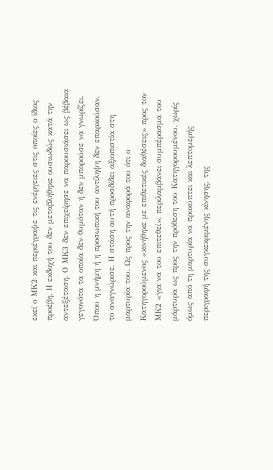εκεί ο ΜΚ2 και περιέγραψε τις ενέργειες στις οποίες ο ίδιος προέβη. Η εκδοχή του δεν μεταβλήθηκε ουσιωδώς κατά την αντεξέταση. Ο ΜΚ3 δεν επιχείρησε να παρουσιάσει ως βέβαια γεγονότα τα οποία δεν θυμόταν ή δεν μπορούσε να γνωρίζει. Όπου η μνήμη ή η προσωπική του αντίληψη δεν επαρκούσαν, το αναγνώρισε. Η στάση αυτή προσδίδει αξιοπιστία στη μαρτυρία του. Ως προς την αναφορά του ότι ο Κατηγορούμενος «κινήθηκε με επιθετικές διαθέσεις» προς τον ΜΚ2 «για να του επιτεθεί», περιλαμβάνει συμπέρασμα του μάρτυρα ως προς την πρόθεση του Κατηγορουμένου, χωρίς όμως από τη μαρτυρία να προκύπτει και λεπτομερής περιγραφή της συγκεκριμένης κίνησης, της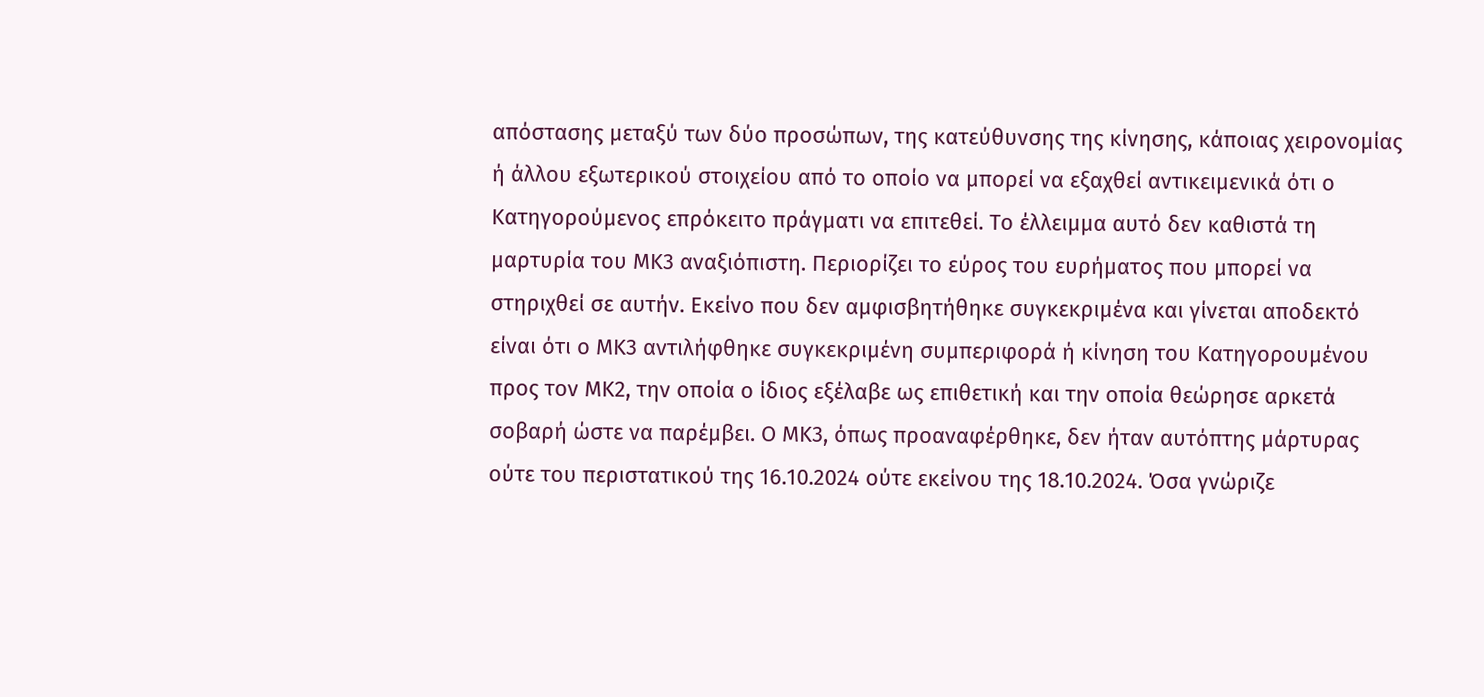απόστασης μεταξύ των δύο προσώπων, της κατεύθυνσης της κίνησης, κάποιας χειρονομίας ή άλλου εξωτερικού στοιχείου από το οποίο να μπορεί να εξαχθεί αντικειμενικά ότι ο Κατηγορούμενος επρόκειτο πράγματι να επιτεθεί. Το έλλειμμα αυτό δεν καθιστά τη μαρτυρία του ΜΚ3 αναξιόπιστη. Περιορίζει το εύρος του ευρήματος που μπορεί να στηριχθεί σε αυτήν. Εκείνο που δεν αμφισβητήθηκε συγκεκριμένα και γίνεται αποδεκτό είναι ότι ο ΜΚ3 αντιλήφθηκε συγκεκριμένη συμπεριφορά ή κίνηση του Κατηγορουμένου προς τον ΜΚ2, την οποία ο ίδιος εξέλαβε ως επιθετική και την οποία θεώρησε αρκετά σοβαρή ώστε να παρέμβει. Ο ΜΚ3, όπως προαναφέρθηκε, δεν ήταν αυτόπτης μάρτυρας ούτε του περιστατικού της 16.10.2024 ούτε εκείνου της 18.10.2024. Όσα γνώριζε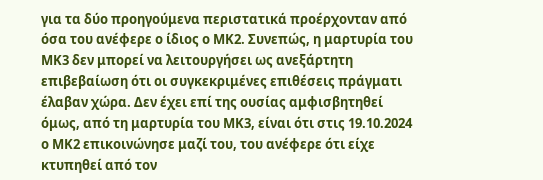για τα δύο προηγούμενα περιστατικά προέρχονταν από όσα του ανέφερε ο ίδιος ο ΜΚ2. Συνεπώς, η μαρτυρία του ΜΚ3 δεν μπορεί να λειτουργήσει ως ανεξάρτητη επιβεβαίωση ότι οι συγκεκριμένες επιθέσεις πράγματι έλαβαν χώρα. Δεν έχει επί της ουσίας αμφισβητηθεί όμως, από τη μαρτυρία του ΜΚ3, είναι ότι στις 19.10.2024 ο ΜΚ2 επικοινώνησε μαζί του, του ανέφερε ότι είχε κτυπηθεί από τον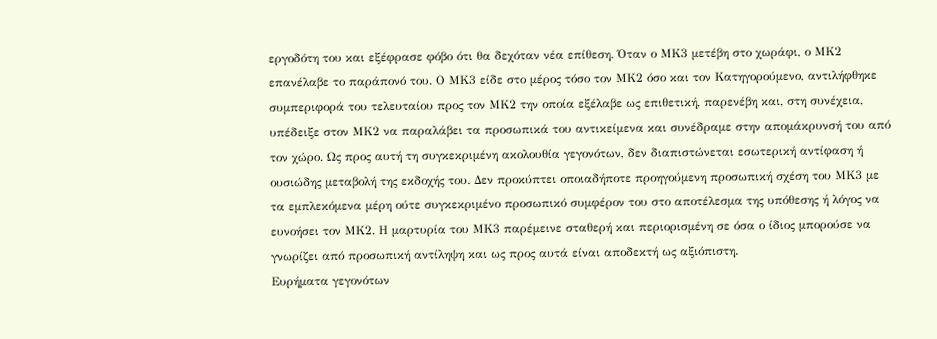εργοδότη του και εξέφρασε φόβο ότι θα δεχόταν νέα επίθεση. Όταν ο ΜΚ3 μετέβη στο χωράφι, ο ΜΚ2 επανέλαβε το παράπονό του. Ο ΜΚ3 είδε στο μέρος τόσο τον ΜΚ2 όσο και τον Κατηγορούμενο, αντιλήφθηκε συμπεριφορά του τελευταίου προς τον ΜΚ2 την οποία εξέλαβε ως επιθετική, παρενέβη και, στη συνέχεια, υπέδειξε στον ΜΚ2 να παραλάβει τα προσωπικά του αντικείμενα και συνέδραμε στην απομάκρυνσή του από τον χώρο. Ως προς αυτή τη συγκεκριμένη ακολουθία γεγονότων, δεν διαπιστώνεται εσωτερική αντίφαση ή ουσιώδης μεταβολή της εκδοχής του. Δεν προκύπτει οποιαδήποτε προηγούμενη προσωπική σχέση του ΜΚ3 με τα εμπλεκόμενα μέρη ούτε συγκεκριμένο προσωπικό συμφέρον του στο αποτέλεσμα της υπόθεσης ή λόγος να ευνοήσει τον ΜΚ2. Η μαρτυρία του ΜΚ3 παρέμεινε σταθερή και περιορισμένη σε όσα ο ίδιος μπορούσε να γνωρίζει από προσωπική αντίληψη και ως προς αυτά είναι αποδεκτή ως αξιόπιστη.
Ευρήματα γεγονότων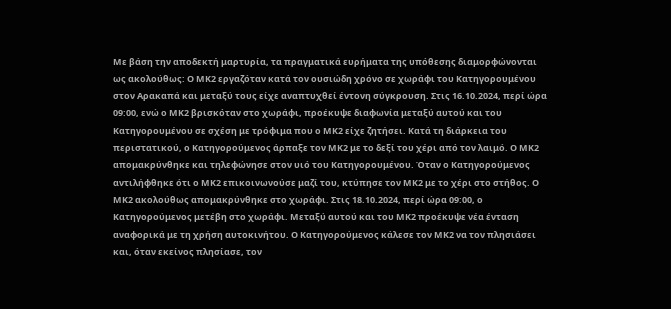Με βάση την αποδεκτή μαρτυρία, τα πραγματικά ευρήματα της υπόθεσης διαμορφώνονται ως ακολούθως: Ο ΜΚ2 εργαζόταν κατά τον ουσιώδη χρόνο σε χωράφι του Κατηγορουμένου στον Αρακαπά και μεταξύ τους είχε αναπτυχθεί έντονη σύγκρουση. Στις 16.10.2024, περί ώρα 09:00, ενώ ο ΜΚ2 βρισκόταν στο χωράφι, προέκυψε διαφωνία μεταξύ αυτού και του Κατηγορουμένου σε σχέση με τρόφιμα που ο ΜΚ2 είχε ζητήσει. Κατά τη διάρκεια του περιστατικού, ο Κατηγορούμενος άρπαξε τον ΜΚ2 με το δεξί του χέρι από τον λαιμό. Ο ΜΚ2 απομακρύνθηκε και τηλεφώνησε στον υιό του Κατηγορουμένου. Όταν ο Κατηγορούμενος αντιλήφθηκε ότι ο ΜΚ2 επικοινωνούσε μαζί του, κτύπησε τον ΜΚ2 με το χέρι στο στήθος. Ο ΜΚ2 ακολούθως απομακρύνθηκε στο χωράφι. Στις 18.10.2024, περί ώρα 09:00, ο Κατηγορούμενος μετέβη στο χωράφι. Μεταξύ αυτού και του ΜΚ2 προέκυψε νέα ένταση αναφορικά με τη χρήση αυτοκινήτου. Ο Κατηγορούμενος κάλεσε τον ΜΚ2 να τον πλησιάσει και, όταν εκείνος πλησίασε, τον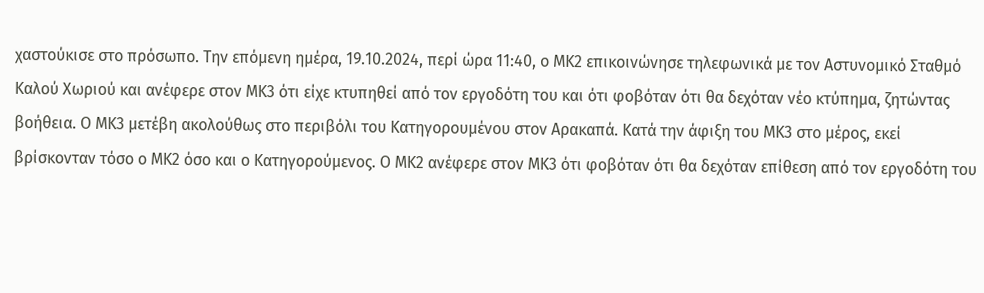χαστούκισε στο πρόσωπο. Την επόμενη ημέρα, 19.10.2024, περί ώρα 11:40, ο ΜΚ2 επικοινώνησε τηλεφωνικά με τον Αστυνομικό Σταθμό Καλού Χωριού και ανέφερε στον ΜΚ3 ότι είχε κτυπηθεί από τον εργοδότη του και ότι φοβόταν ότι θα δεχόταν νέο κτύπημα, ζητώντας βοήθεια. Ο ΜΚ3 μετέβη ακολούθως στο περιβόλι του Κατηγορουμένου στον Αρακαπά. Κατά την άφιξη του ΜΚ3 στο μέρος, εκεί βρίσκονταν τόσο ο ΜΚ2 όσο και ο Κατηγορούμενος. Ο ΜΚ2 ανέφερε στον ΜΚ3 ότι φοβόταν ότι θα δεχόταν επίθεση από τον εργοδότη του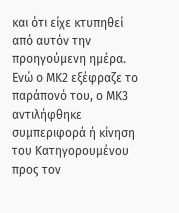και ότι είχε κτυπηθεί από αυτόν την προηγούμενη ημέρα. Ενώ ο ΜΚ2 εξέφραζε το παράπονό του, ο ΜΚ3 αντιλήφθηκε συμπεριφορά ή κίνηση του Κατηγορουμένου προς τον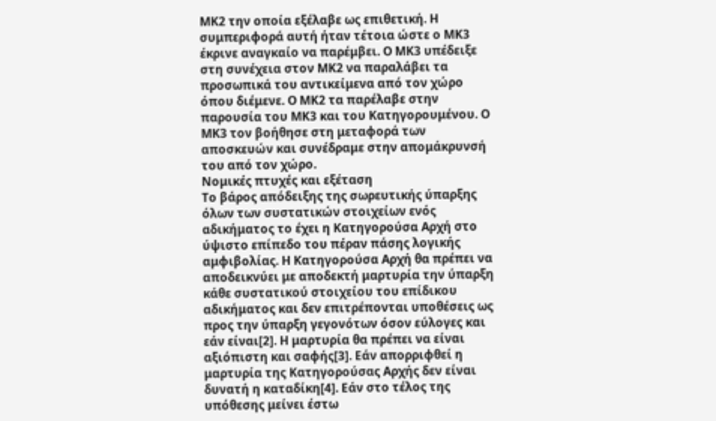ΜΚ2 την οποία εξέλαβε ως επιθετική. Η συμπεριφορά αυτή ήταν τέτοια ώστε ο ΜΚ3 έκρινε αναγκαίο να παρέμβει. Ο ΜΚ3 υπέδειξε στη συνέχεια στον ΜΚ2 να παραλάβει τα προσωπικά του αντικείμενα από τον χώρο όπου διέμενε. Ο ΜΚ2 τα παρέλαβε στην παρουσία του ΜΚ3 και του Κατηγορουμένου. Ο ΜΚ3 τον βοήθησε στη μεταφορά των αποσκευών και συνέδραμε στην απομάκρυνσή του από τον χώρο.
Νομικές πτυχές και εξέταση
Το βάρος απόδειξης της σωρευτικής ύπαρξης όλων των συστατικών στοιχείων ενός αδικήματος το έχει η Κατηγορούσα Αρχή στο ύψιστο επίπεδο του πέραν πάσης λογικής αμφιβολίας. Η Κατηγορούσα Αρχή θα πρέπει να αποδεικνύει με αποδεκτή μαρτυρία την ύπαρξη κάθε συστατικού στοιχείου του επίδικου αδικήματος και δεν επιτρέπονται υποθέσεις ως προς την ύπαρξη γεγονότων όσον εύλογες και εάν είναι[2]. Η μαρτυρία θα πρέπει να είναι αξιόπιστη και σαφής[3]. Εάν απορριφθεί η μαρτυρία της Κατηγορούσας Αρχής δεν είναι δυνατή η καταδίκη[4]. Εάν στο τέλος της υπόθεσης μείνει έστω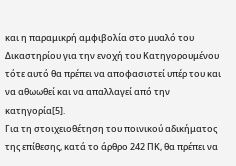και η παραμικρή αμφιβολία στο μυαλό του Δικαστηρίου για την ενοχή του Κατηγορουμένου τότε αυτό θα πρέπει να αποφασιστεί υπέρ του και να αθωωθεί και να απαλλαγεί από την κατηγορία[5].
Για τη στοιχειοθέτηση του ποινικού αδικήματος της επίθεσης, κατά το άρθρο 242 ΠΚ, θα πρέπει να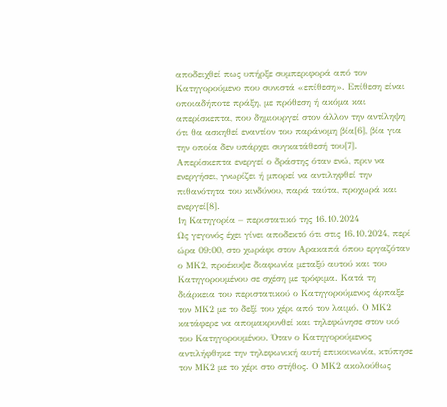αποδειχθεί πως υπήρξε συμπεριφορά από τον Κατηγορούμενο που συνιστά «επίθεση». Επίθεση είναι οποιαδήποτε πράξη, με πρόθεση ή ακόμα και απερίσκεπτα, που δημιουργεί στον άλλον την αντίληψη ότι θα ασκηθεί εναντίον του παράνομη βία[6], βία για την οποία δεν υπάρχει συγκατάθεσή του[7]. Απερίσκεπτα ενεργεί ο δράστης όταν ενώ, πριν να ενεργήσει, γνωρίζει ή μπορεί να αντιληφθεί την πιθανότητα του κινδύνου, παρά ταύτα, προχωρά και ενεργεί[8].
1η Κατηγορία – περιστατικό της 16.10.2024
Ως γεγονός έχει γίνει αποδεκτό ότι στις 16.10.2024, περί ώρα 09:00, στο χωράφι στον Αρακαπά όπου εργαζόταν ο ΜΚ2, προέκυψε διαφωνία μεταξύ αυτού και του Κατηγορουμένου σε σχέση με τρόφιμα. Κατά τη διάρκεια του περιστατικού ο Κατηγορούμενος άρπαξε τον ΜΚ2 με το δεξί του χέρι από τον λαιμό. Ο ΜΚ2 κατάφερε να απομακρυνθεί και τηλεφώνησε στον υιό του Κατηγορουμένου. Όταν ο Κατηγορούμενος αντιλήφθηκε την τηλεφωνική αυτή επικοινωνία, κτύπησε τον ΜΚ2 με το χέρι στο στήθος. Ο ΜΚ2 ακολούθως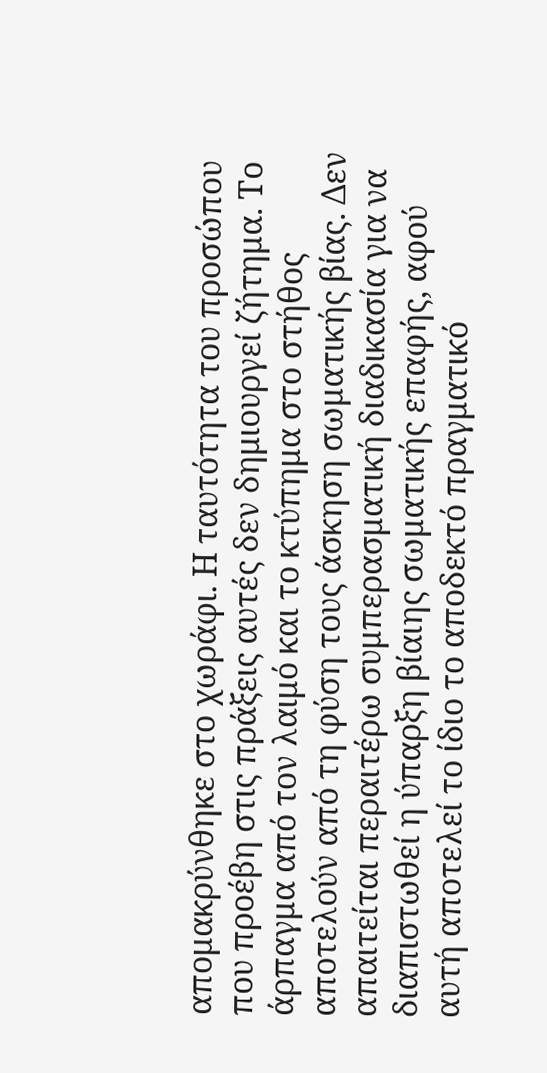απομακρύνθηκε στο χωράφι. Η ταυτότητα του προσώπου που προέβη στις πράξεις αυτές δεν δημιουργεί ζήτημα. Το άρπαγμα από τον λαιμό και το κτύπημα στο στήθος αποτελούν από τη φύση τους άσκηση σωματικής βίας. Δεν απαιτείται περαιτέρω συμπερασματική διαδικασία για να διαπιστωθεί η ύπαρξη βίαιης σωματικής επαφής, αφού αυτή αποτελεί το ίδιο το αποδεκτό πραγματικό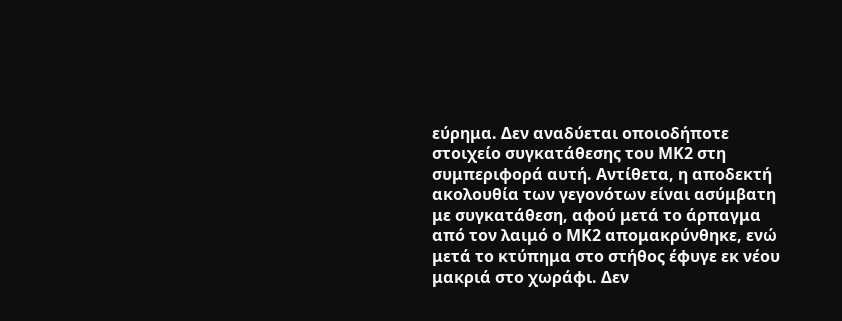εύρημα. Δεν αναδύεται οποιοδήποτε στοιχείο συγκατάθεσης του ΜΚ2 στη συμπεριφορά αυτή. Αντίθετα, η αποδεκτή ακολουθία των γεγονότων είναι ασύμβατη με συγκατάθεση, αφού μετά το άρπαγμα από τον λαιμό ο ΜΚ2 απομακρύνθηκε, ενώ μετά το κτύπημα στο στήθος έφυγε εκ νέου μακριά στο χωράφι. Δεν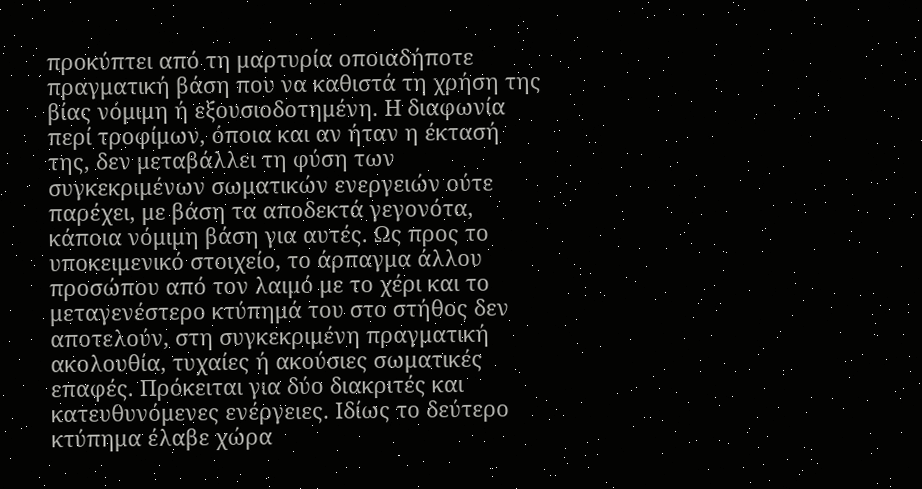προκύπτει από τη μαρτυρία οποιαδήποτε πραγματική βάση που να καθιστά τη χρήση της βίας νόμιμη ή εξουσιοδοτημένη. Η διαφωνία περί τροφίμων, όποια και αν ήταν η έκτασή της, δεν μεταβάλλει τη φύση των συγκεκριμένων σωματικών ενεργειών ούτε παρέχει, με βάση τα αποδεκτά γεγονότα, κάποια νόμιμη βάση για αυτές. Ως προς το υποκειμενικό στοιχείο, το άρπαγμα άλλου προσώπου από τον λαιμό με το χέρι και το μεταγενέστερο κτύπημά του στο στήθος δεν αποτελούν, στη συγκεκριμένη πραγματική ακολουθία, τυχαίες ή ακούσιες σωματικές επαφές. Πρόκειται για δύο διακριτές και κατευθυνόμενες ενέργειες. Ιδίως το δεύτερο κτύπημα έλαβε χώρα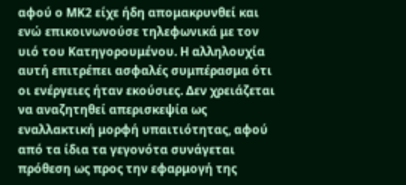αφού ο ΜΚ2 είχε ήδη απομακρυνθεί και ενώ επικοινωνούσε τηλεφωνικά με τον υιό του Κατηγορουμένου. Η αλληλουχία αυτή επιτρέπει ασφαλές συμπέρασμα ότι οι ενέργειες ήταν εκούσιες. Δεν χρειάζεται να αναζητηθεί απερισκεψία ως εναλλακτική μορφή υπαιτιότητας, αφού από τα ίδια τα γεγονότα συνάγεται πρόθεση ως προς την εφαρμογή της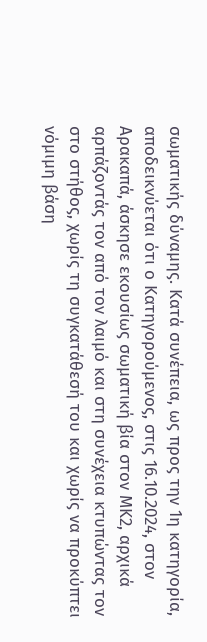σωματικής δύναμης. Κατά συνέπεια, ως προς την 1η κατηγορία, αποδεικνύεται ότι ο Κατηγορούμενος, στις 16.10.2024, στον Αρακαπά, άσκησε εκουσίως σωματική βία στον ΜΚ2, αρχικά αρπάζοντάς τον από τον λαιμό και στη συνέχεια κτυπώντας τον στο στήθος, χωρίς τη συγκατάθεσή του και χωρίς να προκύπτει νόμιμη βάση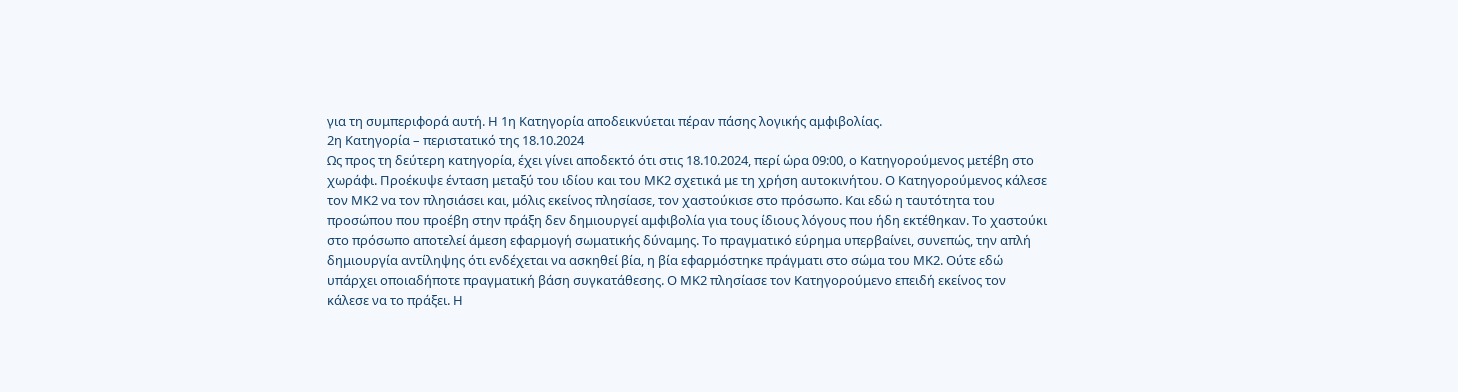για τη συμπεριφορά αυτή. Η 1η Κατηγορία αποδεικνύεται πέραν πάσης λογικής αμφιβολίας.
2η Κατηγορία – περιστατικό της 18.10.2024
Ως προς τη δεύτερη κατηγορία, έχει γίνει αποδεκτό ότι στις 18.10.2024, περί ώρα 09:00, ο Κατηγορούμενος μετέβη στο χωράφι. Προέκυψε ένταση μεταξύ του ιδίου και του ΜΚ2 σχετικά με τη χρήση αυτοκινήτου. Ο Κατηγορούμενος κάλεσε τον ΜΚ2 να τον πλησιάσει και, μόλις εκείνος πλησίασε, τον χαστούκισε στο πρόσωπο. Και εδώ η ταυτότητα του προσώπου που προέβη στην πράξη δεν δημιουργεί αμφιβολία για τους ίδιους λόγους που ήδη εκτέθηκαν. Το χαστούκι στο πρόσωπο αποτελεί άμεση εφαρμογή σωματικής δύναμης. Το πραγματικό εύρημα υπερβαίνει, συνεπώς, την απλή δημιουργία αντίληψης ότι ενδέχεται να ασκηθεί βία, η βία εφαρμόστηκε πράγματι στο σώμα του ΜΚ2. Ούτε εδώ υπάρχει οποιαδήποτε πραγματική βάση συγκατάθεσης. Ο ΜΚ2 πλησίασε τον Κατηγορούμενο επειδή εκείνος τον κάλεσε να το πράξει. Η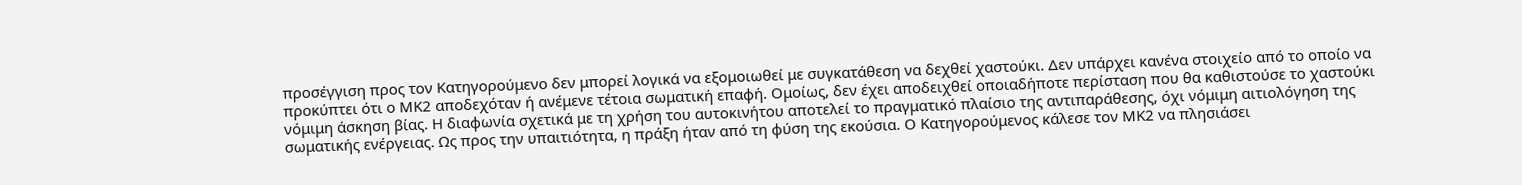προσέγγιση προς τον Κατηγορούμενο δεν μπορεί λογικά να εξομοιωθεί με συγκατάθεση να δεχθεί χαστούκι. Δεν υπάρχει κανένα στοιχείο από το οποίο να προκύπτει ότι ο ΜΚ2 αποδεχόταν ή ανέμενε τέτοια σωματική επαφή. Ομοίως, δεν έχει αποδειχθεί οποιαδήποτε περίσταση που θα καθιστούσε το χαστούκι νόμιμη άσκηση βίας. Η διαφωνία σχετικά με τη χρήση του αυτοκινήτου αποτελεί το πραγματικό πλαίσιο της αντιπαράθεσης, όχι νόμιμη αιτιολόγηση της σωματικής ενέργειας. Ως προς την υπαιτιότητα, η πράξη ήταν από τη φύση της εκούσια. Ο Κατηγορούμενος κάλεσε τον ΜΚ2 να πλησιάσει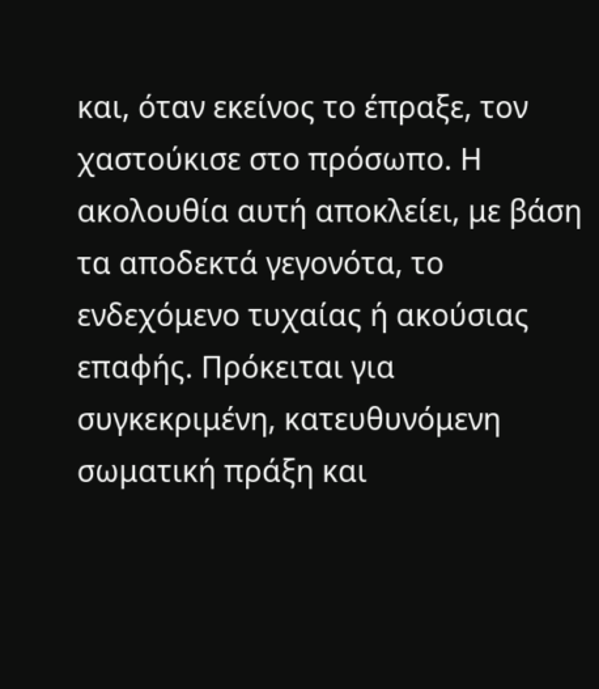και, όταν εκείνος το έπραξε, τον χαστούκισε στο πρόσωπο. Η ακολουθία αυτή αποκλείει, με βάση τα αποδεκτά γεγονότα, το ενδεχόμενο τυχαίας ή ακούσιας επαφής. Πρόκειται για συγκεκριμένη, κατευθυνόμενη σωματική πράξη και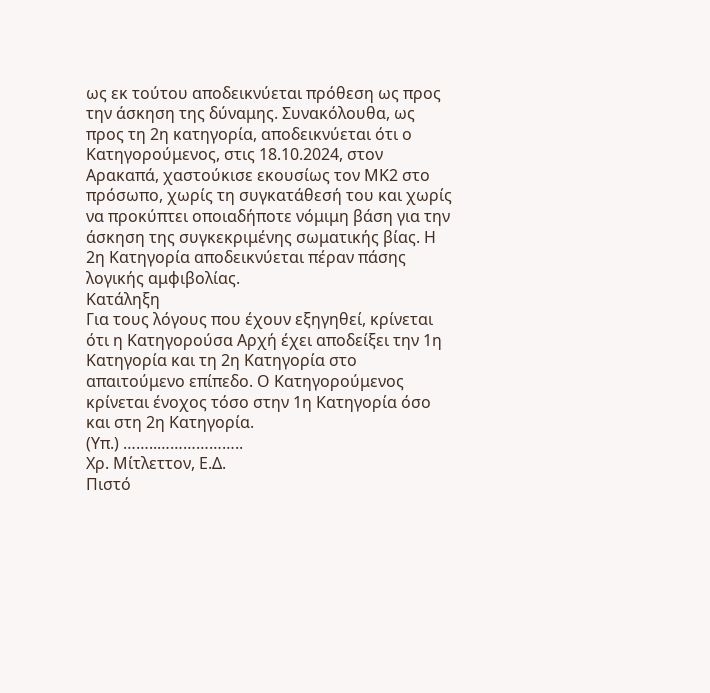ως εκ τούτου αποδεικνύεται πρόθεση ως προς την άσκηση της δύναμης. Συνακόλουθα, ως προς τη 2η κατηγορία, αποδεικνύεται ότι ο Κατηγορούμενος, στις 18.10.2024, στον Αρακαπά, χαστούκισε εκουσίως τον ΜΚ2 στο πρόσωπο, χωρίς τη συγκατάθεσή του και χωρίς να προκύπτει οποιαδήποτε νόμιμη βάση για την άσκηση της συγκεκριμένης σωματικής βίας. Η 2η Κατηγορία αποδεικνύεται πέραν πάσης λογικής αμφιβολίας.
Κατάληξη
Για τους λόγους που έχουν εξηγηθεί, κρίνεται ότι η Κατηγορούσα Αρχή έχει αποδείξει την 1η Κατηγορία και τη 2η Κατηγορία στο απαιτούμενο επίπεδο. Ο Κατηγορούμενος κρίνεται ένοχος τόσο στην 1η Κατηγορία όσο και στη 2η Κατηγορία.
(Υπ.) ……..………………..
Χρ. Μίτλεττον, Ε.Δ.
Πιστό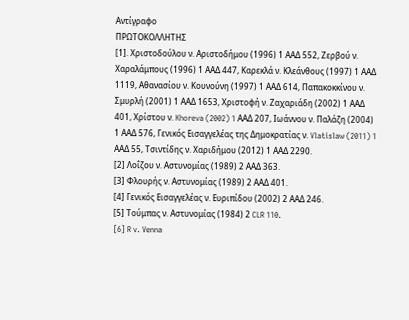Αντίγραφο
ΠΡΩΤΟΚΟΛΛΗΤΗΣ
[1]. Χριστοδούλου ν. Αριστοδήμου (1996) 1 ΑΑΔ 552, Ζερβού ν. Χαραλάμπους (1996) 1 ΑΑΔ 447, Καρεκλά ν. Κλεάνθους (1997) 1 ΑΑΔ 1119, Αθανασίου ν. Κουνούνη (1997) 1 ΑΑΔ 614, Παπακοκκίνου ν. Σμυρλή (2001) 1 ΑΑΔ 1653, Χριστοφή ν. Ζαχαριάδη (2002) 1 ΑΑΔ 401, Χρίστου ν. Khoreva (2002) 1 ΑΑΔ 207, Ιωάννου ν. Παλάζη (2004) 1 ΑΑΔ 576, Γενικός Εισαγγελέας της Δημοκρατίας ν. Vlatislaw (2011) 1 ΑΑΔ 55, Τσιντίδης ν. Χαριδήμου (2012) 1 ΑΑΔ 2290.
[2] Λοΐζου ν. Αστυνομίας (1989) 2 ΑΑΔ 363.
[3] Φλουρής ν. Αστυνομίας (1989) 2 ΑΑΔ 401.
[4] Γενικός Εισαγγελέας ν. Ευριπίδου (2002) 2 ΑΑΔ 246.
[5] Τούμπας ν. Αστυνομίας (1984) 2 CLR 110.
[6] R v. Venna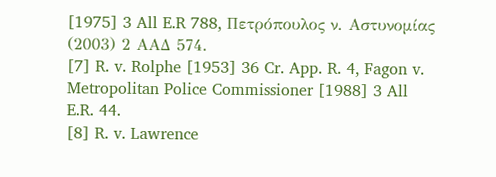[1975] 3 All E.R 788, Πετρόπουλος ν. Αστυνομίας (2003) 2 ΑΑΔ 574.
[7] R. v. Rolphe [1953] 36 Cr. App. R. 4, Fagon v. Metropolitan Police Commissioner [1988] 3 All E.R. 44.
[8] R. v. Lawrence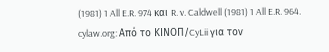(1981) 1 All E.R. 974 και R. v. Caldwell (1981) 1 All E.R. 964.
cylaw.org: Από το ΚΙΝOΠ/CyLii για τον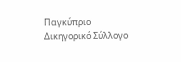Παγκύπριο Δικηγορικό Σύλλογο